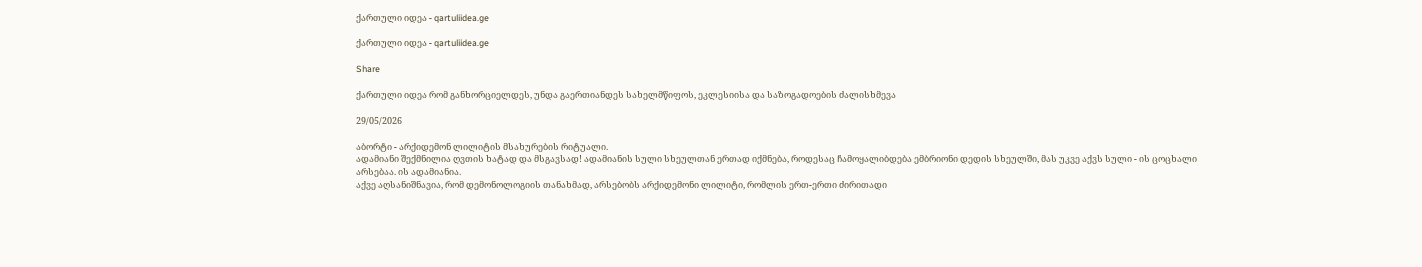ქართული იდეა - qartuliidea.ge

ქართული იდეა - qartuliidea.ge

Share

ქართული იდეა რომ განხორციელდეს, უნდა გაერთიანდეს სახელმწიფოს, ეკლესიისა და საზოგადოების ძალისხმევა

29/05/2026

აბორტი - არქიდემონ ლილიტის მსახურების რიტუალი.
ადამიანი შექმნილია ღვთის ხატად და მსგავსად! ადამიანის სული სხეულთან ერთად იქმნება, როდესაც ჩამოყალიბდება ემბრიონი დედის სხეულში, მას უკვე აქვს სული - ის ცოცხალი არსებაა. ის ადამიანია.
აქვე აღსანიშნავია, რომ დემონოლოგიის თანახმად, არსებობს არქიდემონი ლილიტი, რომლის ერთ-ერთი ძირითადი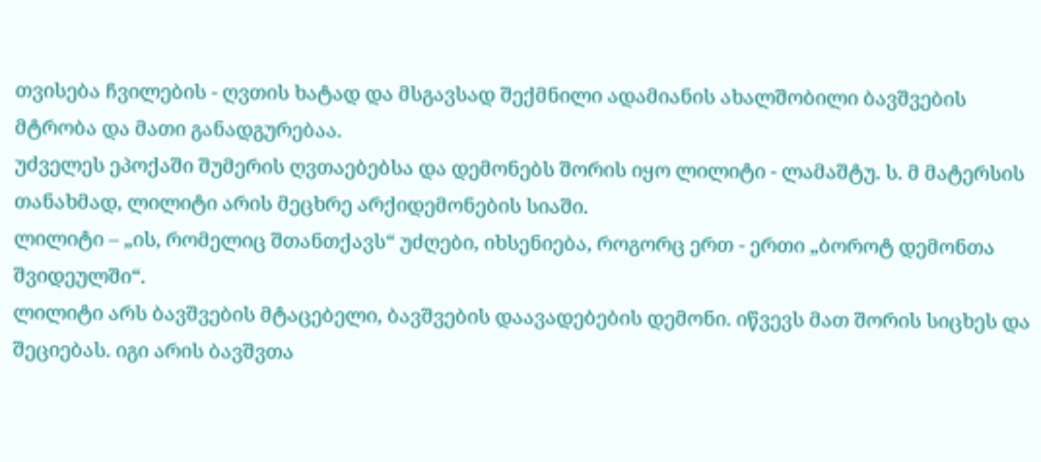თვისება ჩვილების - ღვთის ხატად და მსგავსად შექმნილი ადამიანის ახალშობილი ბავშვების მტრობა და მათი განადგურებაა.
უძველეს ეპოქაში შუმერის ღვთაებებსა და დემონებს შორის იყო ლილიტი - ლამაშტუ. ს. მ მატერსის თანახმად, ლილიტი არის მეცხრე არქიდემონების სიაში.
ლილიტი – „ის, რომელიც შთანთქავს“ უძღები, იხსენიება, როგორც ერთ - ერთი „ბოროტ დემონთა შვიდეულში“.
ლილიტი არს ბავშვების მტაცებელი, ბავშვების დაავადებების დემონი. იწვევს მათ შორის სიცხეს და შეციებას. იგი არის ბავშვთა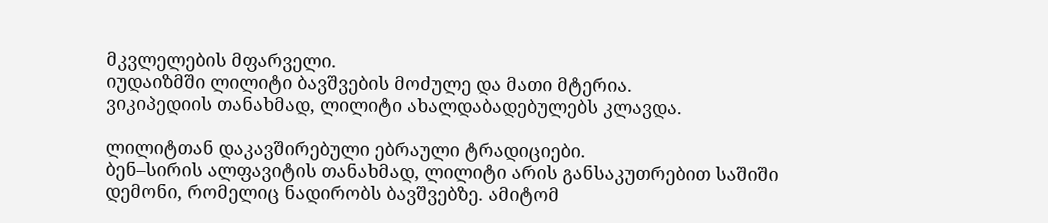მკვლელების მფარველი.
იუდაიზმში ლილიტი ბავშვების მოძულე და მათი მტერია.
ვიკიპედიის თანახმად, ლილიტი ახალდაბადებულებს კლავდა.

ლილიტთან დაკავშირებული ებრაული ტრადიციები.
ბენ–სირის ალფავიტის თანახმად, ლილიტი არის განსაკუთრებით საშიში დემონი, რომელიც ნადირობს ბავშვებზე. ამიტომ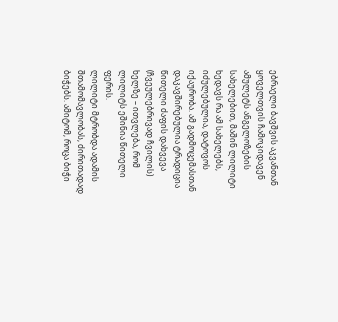ებრაელი ბავშვის აკვანთან ყოველთვის ჩამოკიდავენ ამულეტს ანგელოზების სახელებით, მაშინ ლილიტი ხედავს რა ამ სახელებს, იძულებულია, დატოვოს იქაურობა. ამ გადმოცემასთან დაკავშირებულია ტრადიცია წითელი ძაფის დახვევა (ჩვეულებრივად ჩვილის) ხელზე – ითვლება, რომ ლილიტს ეშინია წითელი ფერის.
ლილიტი მტრობდა ადამის შთამომავლობას, ძირითადად ბიჭებს. ამიტომ, როცა ბიჭი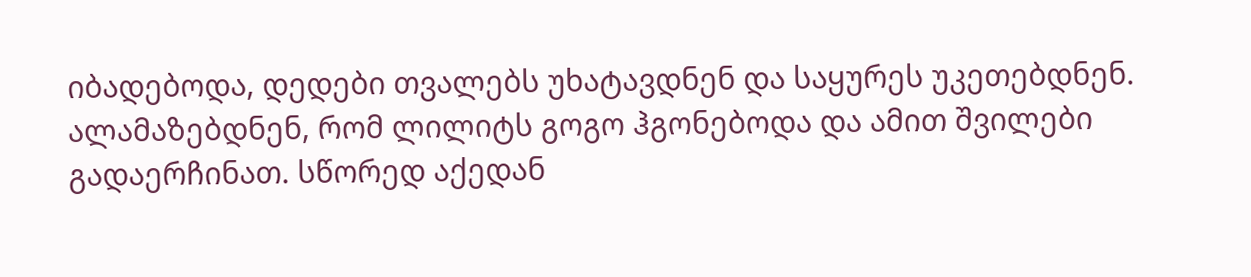იბადებოდა, დედები თვალებს უხატავდნენ და საყურეს უკეთებდნენ. ალამაზებდნენ, რომ ლილიტს გოგო ჰგონებოდა და ამით შვილები გადაერჩინათ. სწორედ აქედან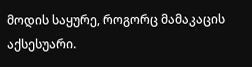მოდის საყურე, როგორც მამაკაცის აქსესუარი.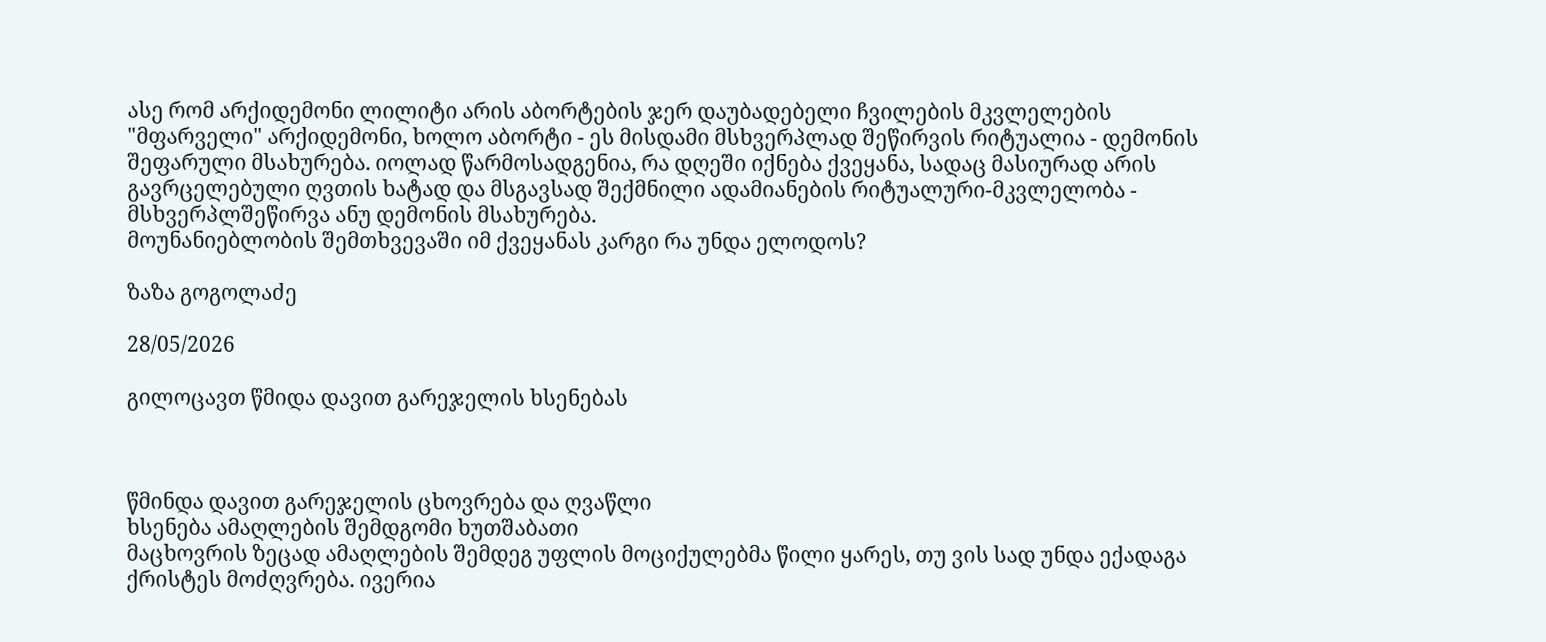ასე რომ არქიდემონი ლილიტი არის აბორტების ჯერ დაუბადებელი ჩვილების მკვლელების "მფარველი" არქიდემონი, ხოლო აბორტი - ეს მისდამი მსხვერპლად შეწირვის რიტუალია - დემონის შეფარული მსახურება. იოლად წარმოსადგენია, რა დღეში იქნება ქვეყანა, სადაც მასიურად არის გავრცელებული ღვთის ხატად და მსგავსად შექმნილი ადამიანების რიტუალური-მკვლელობა - მსხვერპლშეწირვა ანუ დემონის მსახურება.
მოუნანიებლობის შემთხვევაში იმ ქვეყანას კარგი რა უნდა ელოდოს?

ზაზა გოგოლაძე

28/05/2026

გილოცავთ წმიდა დავით გარეჯელის ხსენებას



წმინდა დავით გარეჯელის ცხოვრება და ღვაწლი
ხსენება ამაღლების შემდგომი ხუთშაბათი
მაცხოვრის ზეცად ამაღლების შემდეგ უფლის მოციქულებმა წილი ყარეს, თუ ვის სად უნდა ექადაგა ქრისტეს მოძღვრება. ივერია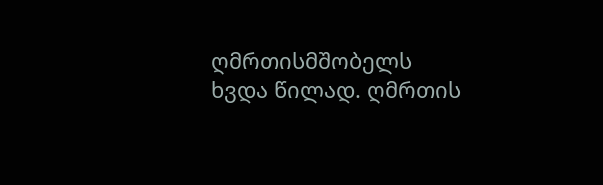ღმრთისმშობელს ხვდა წილად. ღმრთის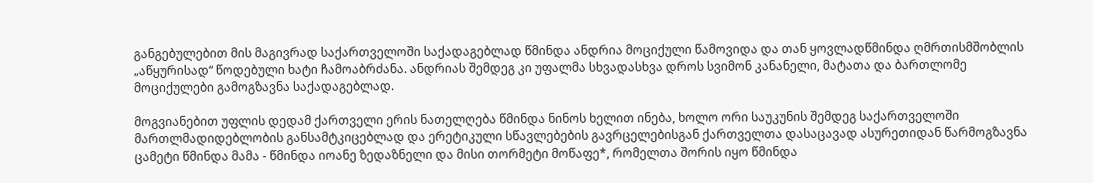განგებულებით მის მაგივრად საქართველოში საქადაგებლად წმინდა ანდრია მოციქული წამოვიდა და თან ყოვლადწმინდა ღმრთისმშობლის „აწყურისად“ წოდებული ხატი ჩამოაბრძანა. ანდრიას შემდეგ კი უფალმა სხვადასხვა დროს სვიმონ კანანელი, მატათა და ბართლომე მოციქულები გამოგზავნა საქადაგებლად.

მოგვიანებით უფლის დედამ ქართველი ერის ნათელღება წმინდა ნინოს ხელით ინება, ხოლო ორი საუკუნის შემდეგ საქართველოში მართლმადიდებლობის განსამტკიცებლად და ერეტიკული სწავლებების გავრცელებისგან ქართველთა დასაცავად ასურეთიდან წარმოგზავნა ცამეტი წმინდა მამა - წმინდა იოანე ზედაზნელი და მისი თორმეტი მოწაფე*, რომელთა შორის იყო წმინდა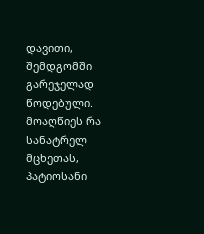დავითი, შემდგომში გარეჯელად წოდებული. მოაღწიეს რა სანატრელ მცხეთას, პატიოსანი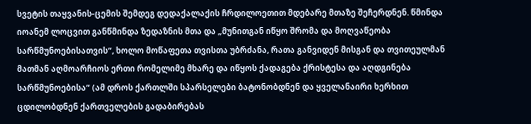სვეტის თაყვანის-ცემის შემდეგ დედაქალაქის ჩრდილოეთით მდებარე მთაზე შეჩერდნენ. წმინდა იოანემ ლოცვით განწმინდა ზედაზნის მთა და „მუნითგან იწყო შრომა და მოღვაწეობა სარწმუნოებისათვის“, ხოლო მოწაფეთა თვისთა უბრძანა, რათა განვიდენ მისგან და თვითეულმან მათმან აღმოარჩიოს ერთი რომელიმე მხარე და იწყოს ქადაგება ქრისტესა და აღდგინება სარწმუნოებისა“ (ამ დროს ქართლში სპარსელები ბატონობდნენ და ყველანაირი ხერხით ცდილობდნენ ქართველების გადაბირებას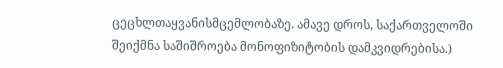ცეცხლთაყვანისმცემლობაზე. ამავე დროს, საქართველოში შეიქმნა საშიშროება მონოფიზიტობის დამკვიდრებისა.)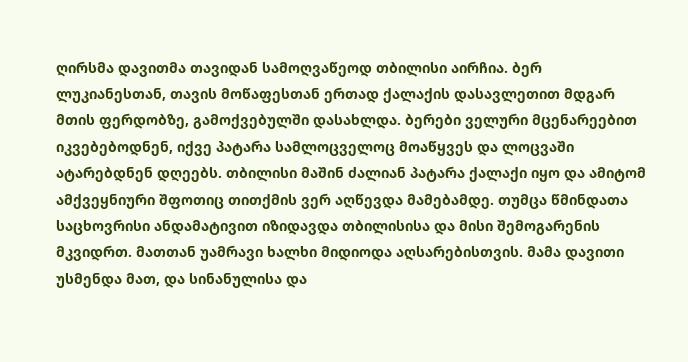ღირსმა დავითმა თავიდან სამოღვაწეოდ თბილისი აირჩია. ბერ ლუკიანესთან, თავის მოწაფესთან ერთად ქალაქის დასავლეთით მდგარ მთის ფერდობზე, გამოქვებულში დასახლდა. ბერები ველური მცენარეებით იკვებებოდნენ, იქვე პატარა სამლოცველოც მოაწყვეს და ლოცვაში ატარებდნენ დღეებს. თბილისი მაშინ ძალიან პატარა ქალაქი იყო და ამიტომ ამქვეყნიური შფოთიც თითქმის ვერ აღწევდა მამებამდე. თუმცა წმინდათა საცხოვრისი ანდამატივით იზიდავდა თბილისისა და მისი შემოგარენის მკვიდრთ. მათთან უამრავი ხალხი მიდიოდა აღსარებისთვის. მამა დავითი უსმენდა მათ, და სინანულისა და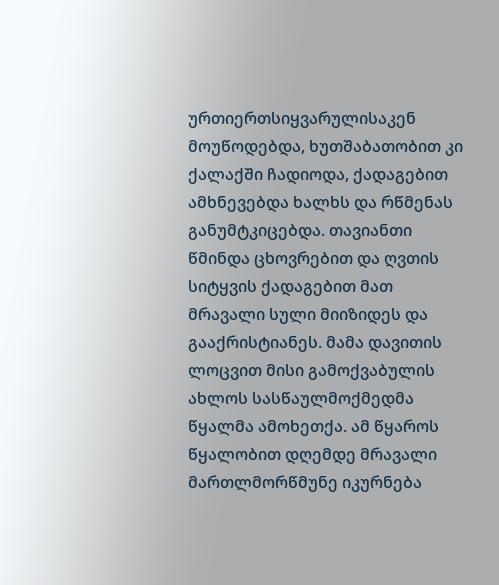ურთიერთსიყვარულისაკენ მოუწოდებდა, ხუთშაბათობით კი ქალაქში ჩადიოდა, ქადაგებით ამხნევებდა ხალხს და რწმენას განუმტკიცებდა. თავიანთი წმინდა ცხოვრებით და ღვთის სიტყვის ქადაგებით მათ მრავალი სული მიიზიდეს და გააქრისტიანეს. მამა დავითის ლოცვით მისი გამოქვაბულის ახლოს სასწაულმოქმედმა წყალმა ამოხეთქა. ამ წყაროს წყალობით დღემდე მრავალი მართლმორწმუნე იკურნება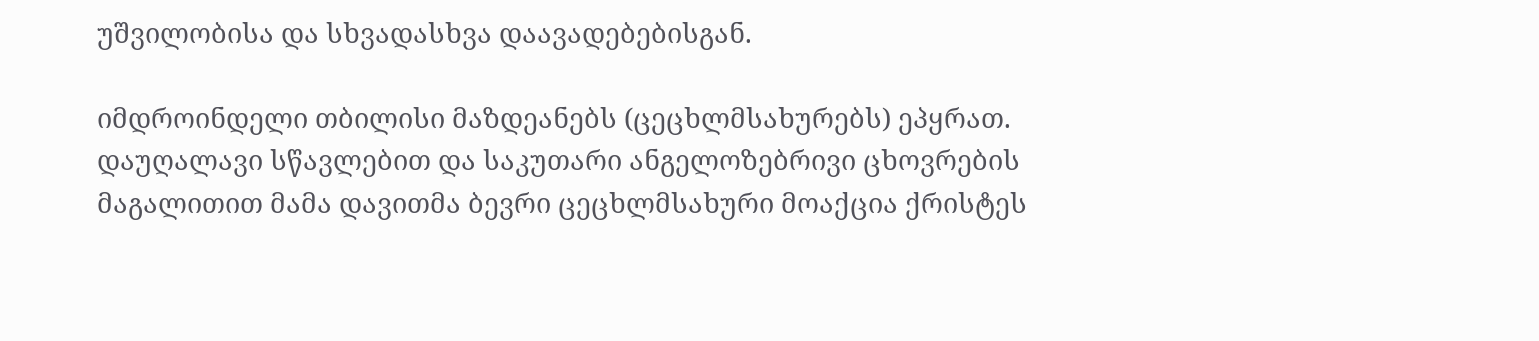უშვილობისა და სხვადასხვა დაავადებებისგან.

იმდროინდელი თბილისი მაზდეანებს (ცეცხლმსახურებს) ეპყრათ. დაუღალავი სწავლებით და საკუთარი ანგელოზებრივი ცხოვრების მაგალითით მამა დავითმა ბევრი ცეცხლმსახური მოაქცია ქრისტეს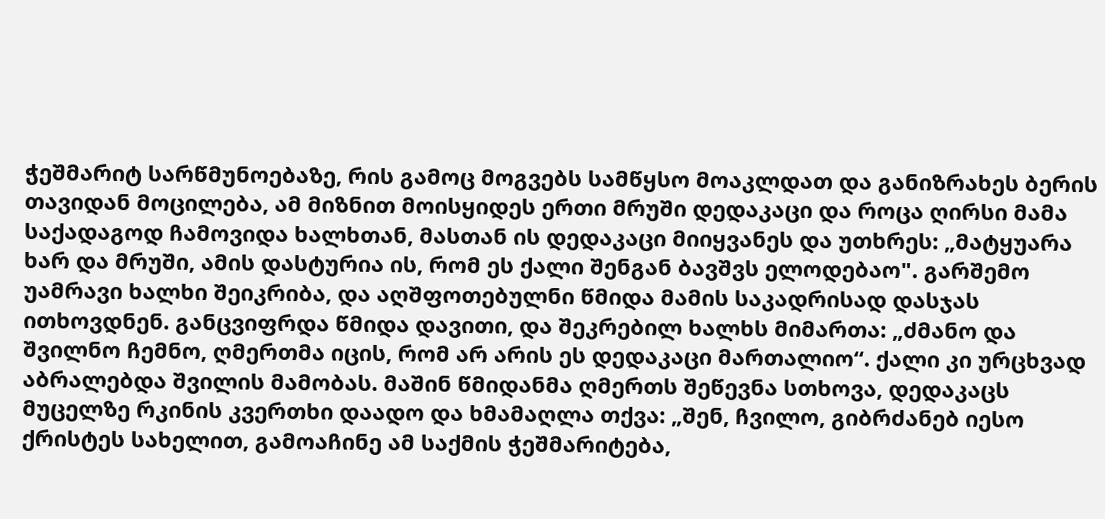ჭეშმარიტ სარწმუნოებაზე, რის გამოც მოგვებს სამწყსო მოაკლდათ და განიზრახეს ბერის თავიდან მოცილება, ამ მიზნით მოისყიდეს ერთი მრუში დედაკაცი და როცა ღირსი მამა საქადაგოდ ჩამოვიდა ხალხთან, მასთან ის დედაკაცი მიიყვანეს და უთხრეს: „მატყუარა ხარ და მრუში, ამის დასტურია ის, რომ ეს ქალი შენგან ბავშვს ელოდებაო". გარშემო უამრავი ხალხი შეიკრიბა, და აღშფოთებულნი წმიდა მამის საკადრისად დასჯას ითხოვდნენ. განცვიფრდა წმიდა დავითი, და შეკრებილ ხალხს მიმართა: „ძმანო და შვილნო ჩემნო, ღმერთმა იცის, რომ არ არის ეს დედაკაცი მართალიო“. ქალი კი ურცხვად აბრალებდა შვილის მამობას. მაშინ წმიდანმა ღმერთს შეწევნა სთხოვა, დედაკაცს მუცელზე რკინის კვერთხი დაადო და ხმამაღლა თქვა: „შენ, ჩვილო, გიბრძანებ იესო ქრისტეს სახელით, გამოაჩინე ამ საქმის ჭეშმარიტება,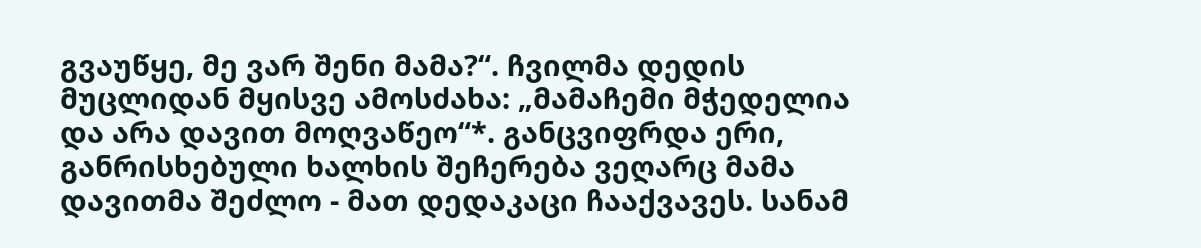გვაუწყე, მე ვარ შენი მამა?“. ჩვილმა დედის მუცლიდან მყისვე ამოსძახა: „მამაჩემი მჭედელია და არა დავით მოღვაწეო“*. განცვიფრდა ერი, განრისხებული ხალხის შეჩერება ვეღარც მამა დავითმა შეძლო - მათ დედაკაცი ჩააქვავეს. სანამ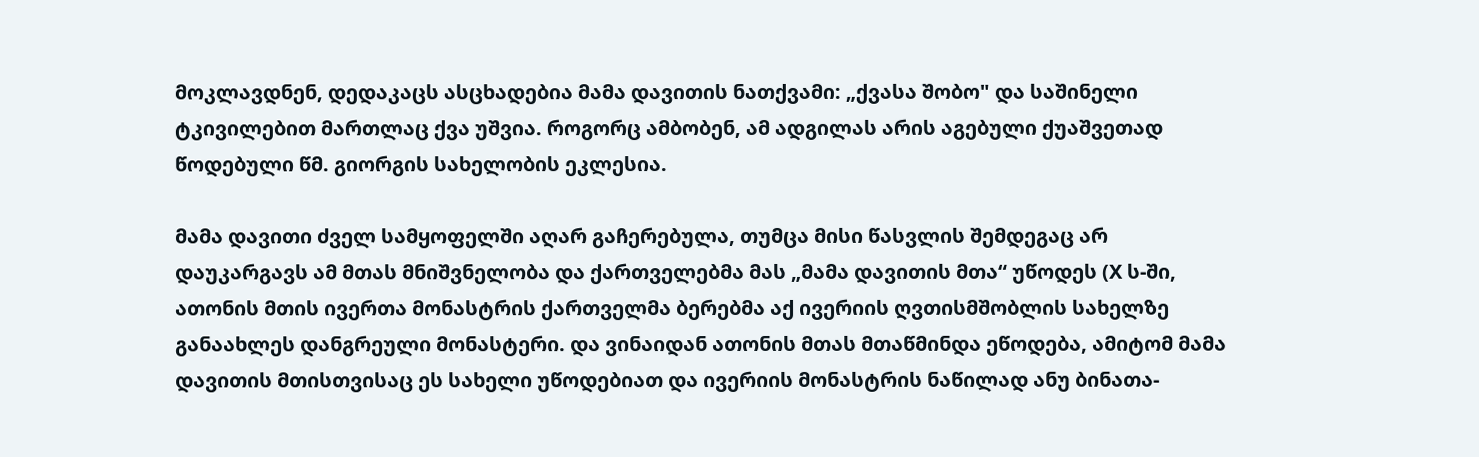მოკლავდნენ, დედაკაცს ასცხადებია მამა დავითის ნათქვამი: „ქვასა შობო" და საშინელი ტკივილებით მართლაც ქვა უშვია. როგორც ამბობენ, ამ ადგილას არის აგებული ქუაშვეთად წოდებული წმ. გიორგის სახელობის ეკლესია.

მამა დავითი ძველ სამყოფელში აღარ გაჩერებულა, თუმცა მისი წასვლის შემდეგაც არ დაუკარგავს ამ მთას მნიშვნელობა და ქართველებმა მას „მამა დავითის მთა“ უწოდეს (X ს-ში, ათონის მთის ივერთა მონასტრის ქართველმა ბერებმა აქ ივერიის ღვთისმშობლის სახელზე განაახლეს დანგრეული მონასტერი. და ვინაიდან ათონის მთას მთაწმინდა ეწოდება, ამიტომ მამა დავითის მთისთვისაც ეს სახელი უწოდებიათ და ივერიის მონასტრის ნაწილად ანუ ბინათა-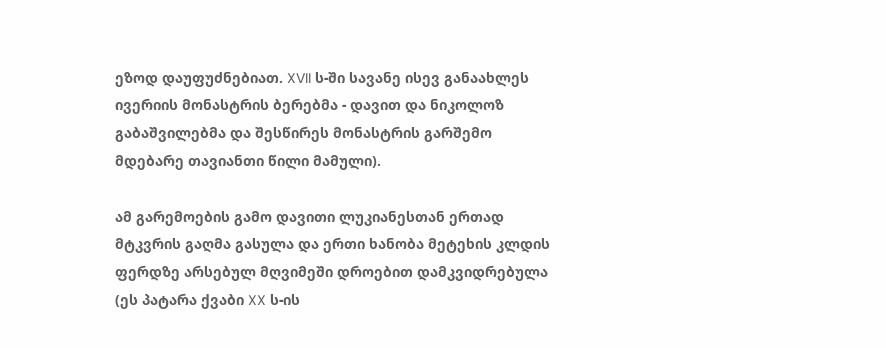ეზოდ დაუფუძნებიათ. XVII ს-ში სავანე ისევ განაახლეს ივერიის მონასტრის ბერებმა - დავით და ნიკოლოზ გაბაშვილებმა და შესწირეს მონასტრის გარშემო მდებარე თავიანთი წილი მამული).

ამ გარემოების გამო დავითი ლუკიანესთან ერთად მტკვრის გაღმა გასულა და ერთი ხანობა მეტეხის კლდის ფერდზე არსებულ მღვიმეში დროებით დამკვიდრებულა (ეს პატარა ქვაბი XX ს-ის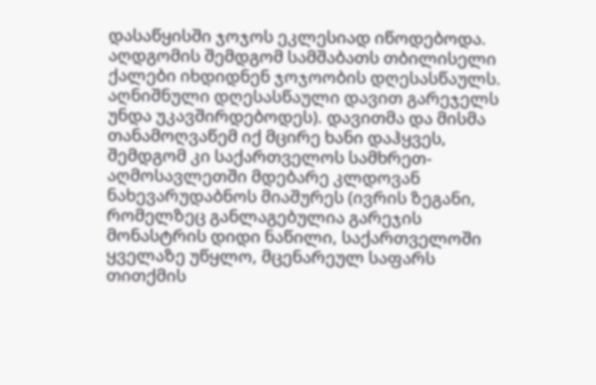დასაწყისში ჯოჯოს ეკლესიად იწოდებოდა. აღდგომის შემდგომ სამშაბათს თბილისელი ქალები იხდიდნენ ჯოჯოობის დღესასწაულს. აღნიშნული დღესასწაული დავით გარეჯელს უნდა უკავშირდებოდეს). დავითმა და მისმა თანამოღვაწემ იქ მცირე ხანი დაჰყვეს, შემდგომ კი საქართველოს სამხრეთ-აღმოსავლეთში მდებარე კლდოვან ნახევარუდაბნოს მიაშურეს (ივრის ზეგანი, რომელზეც განლაგებულია გარეჯის მონასტრის დიდი ნაწილი, საქართველოში ყველაზე უწყლო, მცენარეულ საფარს თითქმის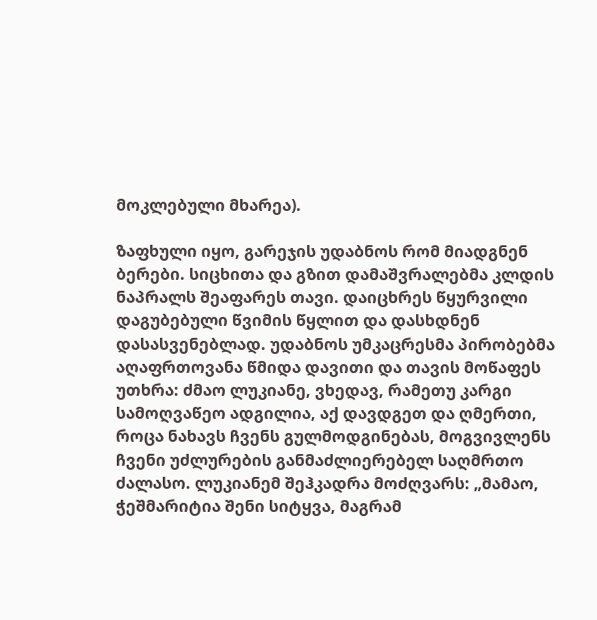მოკლებული მხარეა).

ზაფხული იყო, გარეჯის უდაბნოს რომ მიადგნენ ბერები. სიცხითა და გზით დამაშვრალებმა კლდის ნაპრალს შეაფარეს თავი. დაიცხრეს წყურვილი დაგუბებული წვიმის წყლით და დასხდნენ დასასვენებლად. უდაბნოს უმკაცრესმა პირობებმა აღაფრთოვანა წმიდა დავითი და თავის მოწაფეს უთხრა: ძმაო ლუკიანე, ვხედავ, რამეთუ კარგი სამოღვაწეო ადგილია, აქ დავდგეთ და ღმერთი, როცა ნახავს ჩვენს გულმოდგინებას, მოგვივლენს ჩვენი უძლურების განმაძლიერებელ საღმრთო ძალასო. ლუკიანემ შეჰკადრა მოძღვარს: „მამაო, ჭეშმარიტია შენი სიტყვა, მაგრამ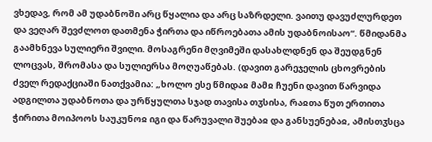ვხედავ, რომ ამ უდაბნოში არც წყალია და არც საზრდელი. ვაითუ დავუძლურდეთ და ვეღარ შევძლოთ დათმენა ჭირთა და იწროებათა ამის უდაბნოისაო“. წმიდანმა გაამხნევა სულიერი შვილი. მოსაგრენი მღვიმეში დასახლდნენ და შეუდგნენ ლოცვას, შრომასა და სულიერსა მოღუაწებას. (დავით გარეჯელის ცხოვრების ძველ რედაქციაში ნათქვამია: „ხოლო ესე წმიდაჲ მამჲ ჩუენი დავით წარვიდა ადგილთა უდაბნოთა და ურწყულთა სჯად თავისა თჳსისა, რაჲთა წუთ ერთითა ჭირითა მოიპოოს საუკუნოჲ იგი და წარუვალი შუებაჲ და განსუენებაჲ, ამისთჳსცა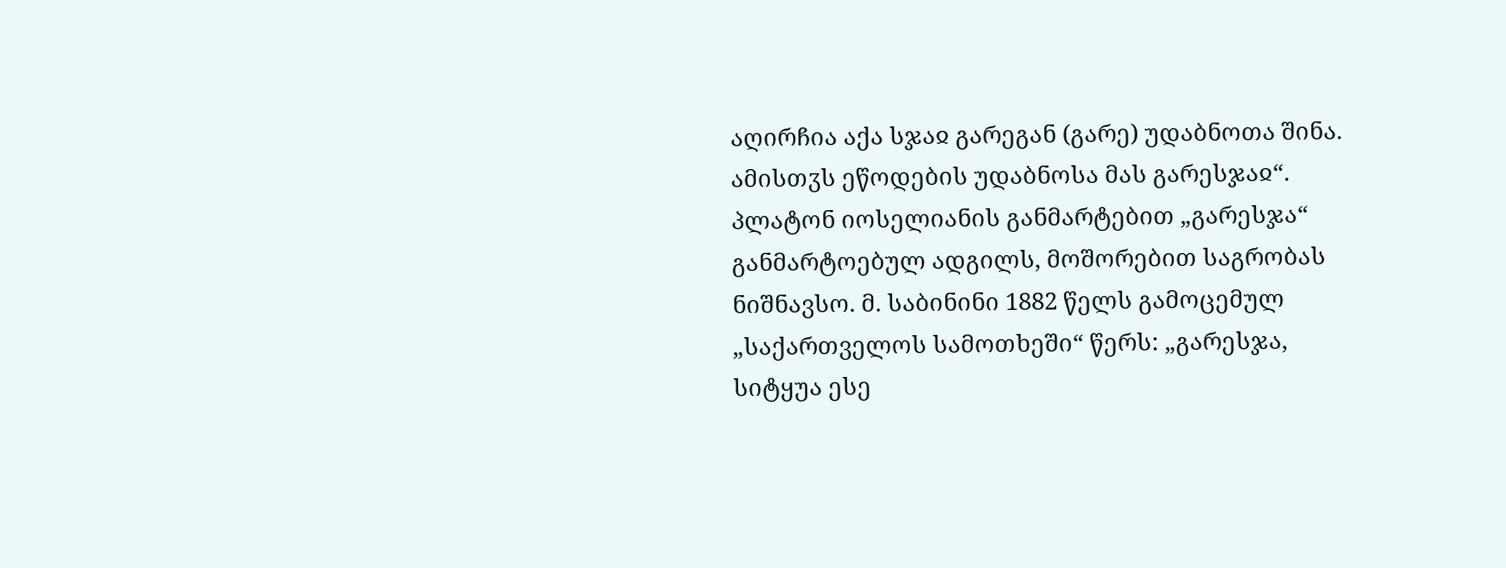აღირჩია აქა სჯაჲ გარეგან (გარე) უდაბნოთა შინა. ამისთჳს ეწოდების უდაბნოსა მას გარესჯაჲ“. პლატონ იოსელიანის განმარტებით „გარესჯა“ განმარტოებულ ადგილს, მოშორებით საგრობას ნიშნავსო. მ. საბინინი 1882 წელს გამოცემულ „საქართველოს სამოთხეში“ წერს: „გარესჯა, სიტყუა ესე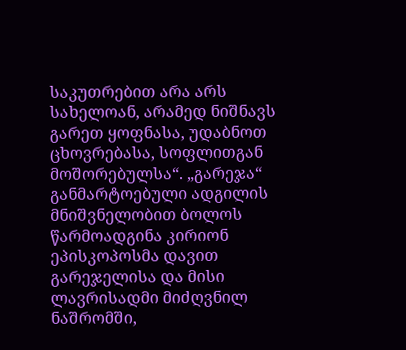საკუთრებით არა არს სახელოან, არამედ ნიშნავს გარეთ ყოფნასა, უდაბნოთ ცხოვრებასა, სოფლითგან მოშორებულსა“. „გარეჯა“ განმარტოებული ადგილის მნიშვნელობით ბოლოს წარმოადგინა კირიონ ეპისკოპოსმა დავით გარეჯელისა და მისი ლავრისადმი მიძღვნილ ნაშრომში,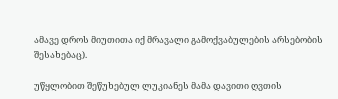ამავე დროს მიუთითა იქ მრავალი გამოქვაბულების არსებობის შესახებაც).

უწყლობით შეწუხებულ ლუკიანეს მამა დავითი ღვთის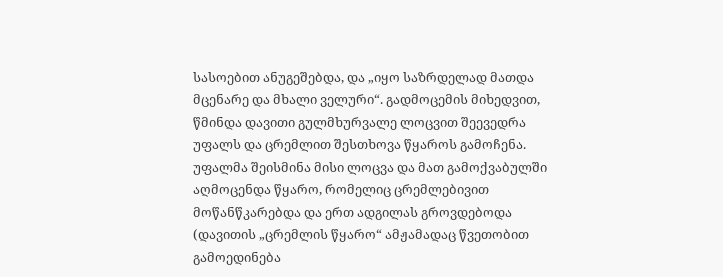სასოებით ანუგეშებდა, და „იყო საზრდელად მათდა მცენარე და მხალი ველური“. გადმოცემის მიხედვით, წმინდა დავითი გულმხურვალე ლოცვით შეევედრა უფალს და ცრემლით შესთხოვა წყაროს გამოჩენა. უფალმა შეისმინა მისი ლოცვა და მათ გამოქვაბულში აღმოცენდა წყარო, რომელიც ცრემლებივით მოწანწკარებდა და ერთ ადგილას გროვდებოდა (დავითის „ცრემლის წყარო“ ამჟამადაც წვეთობით გამოედინება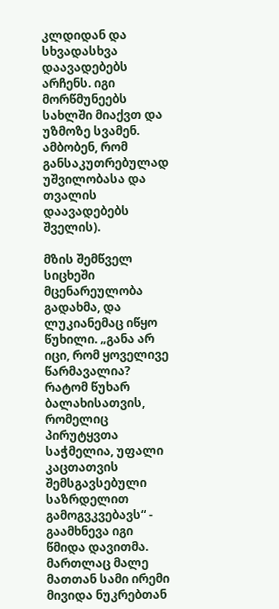კლდიდან და სხვადასხვა დაავადებებს არჩენს. იგი მორწმუნეებს სახლში მიაქვთ და უზმოზე სვამენ. ამბობენ, რომ განსაკუთრებულად უშვილობასა და თვალის დაავადებებს შველის).

მზის შემწველ სიცხეში მცენარეულობა გადახმა, და ლუკიანემაც იწყო წუხილი. „განა არ იცი, რომ ყოველივე წარმავალია? რატომ წუხარ ბალახისათვის, რომელიც პირუტყვთა საჭმელია, უფალი კაცთათვის შემსგავსებული საზრდელით გამოგვკვებავს“ - გაამხნევა იგი წმიდა დავითმა. მართლაც მალე მათთან სამი ირემი მივიდა ნუკრებთან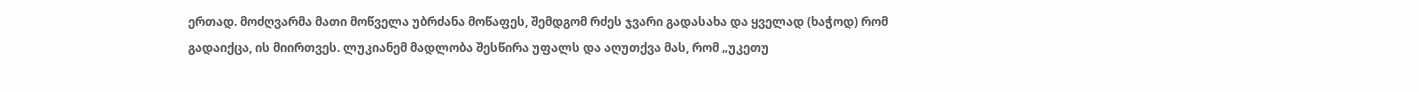ერთად. მოძღვარმა მათი მოწველა უბრძანა მოწაფეს, შემდგომ რძეს ჯვარი გადასახა და ყველად (ხაჭოდ) რომ გადაიქცა, ის მიირთვეს. ლუკიანემ მადლობა შესწირა უფალს და აღუთქვა მას, რომ „უკეთუ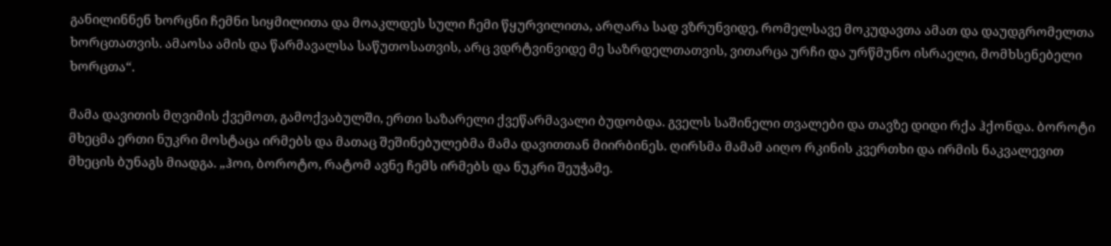განილინნენ ხორცნი ჩემნი სიყმილითა და მოაკლდეს სული ჩემი წყურვილითა, არღარა სად ვზრუნვიდე, რომელსავე მოკუდავთა ამათ და დაუდგრომელთა ხორცთათვის. ამაოსა ამის და წარმავალსა საწუთოსათვის, არც ვდრტვინვიდე მე საზრდელთათვის, ვითარცა ურჩი და ურწმუნო ისრაელი, მომხსენებელი ხორცთა“.

მამა დავითის მღვიმის ქვემოთ, გამოქვაბულში, ერთი საზარელი ქვეწარმავალი ბუდობდა. გველს საშინელი თვალები და თავზე დიდი რქა ჰქონდა. ბოროტი მხეცმა ერთი ნუკრი მოსტაცა ირმებს და მათაც შეშინებულებმა მამა დავითთან მიირბინეს. ღირსმა მამამ აიღო რკინის კვერთხი და ირმის ნაკვალევით მხეცის ბუნაგს მიადგა. „ჰოი, ბოროტო, რატომ ავნე ჩემს ირმებს და ნუკრი შეუჭამე.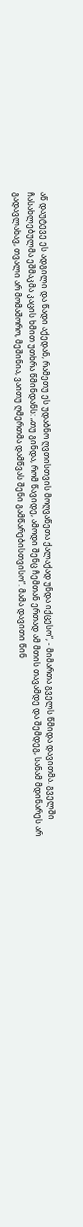აწ დაუტევე ეს ადგილი და წადი აქედან, რამეთუ ეს უდაბნო ღვთისთვის მოღვაწეთა ქალაქად უნდა იქცესო“, - მიმართა გველს წმიდა დავითმა. გველში ჩასახლებულმა ეშმაკმა კაცის ხმით უთხრა წმინდანს: „თუ გინდა, რომ წავიდე, ამოდი შენც ჩემთან ერთად ამ მთის თავამდე და შემდეგ, სანამ მდინარეს არ გადავლახავ, თვალი არ მომაშორო, მეშინია, ვაითუ ღმერთმა დამწვას შენი გამწარებისთვისო“. მამა დავითი წინ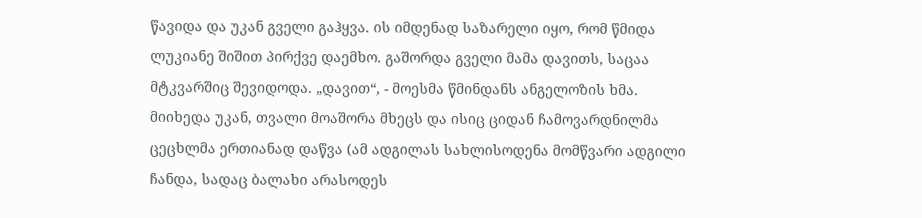წავიდა და უკან გველი გაჰყვა. ის იმდენად საზარელი იყო, რომ წმიდა ლუკიანე შიშით პირქვე დაემხო. გაშორდა გველი მამა დავითს, საცაა მტკვარშიც შევიდოდა. „დავით“, - მოესმა წმინდანს ანგელოზის ხმა. მიიხედა უკან, თვალი მოაშორა მხეცს და ისიც ციდან ჩამოვარდნილმა ცეცხლმა ერთიანად დაწვა (ამ ადგილას სახლისოდენა მომწვარი ადგილი ჩანდა, სადაც ბალახი არასოდეს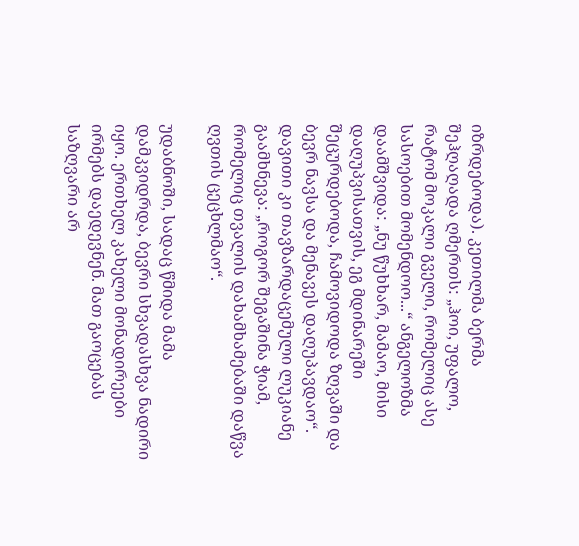იზრდებოდა). კეთილმა ბერმა შეჰღაღადა ღმერთს: „ჰოი, უფალო, რატომ მოკალი გველი, რომელიც ასე სასოებით მომენდოო...“ ანგელოზმა დაამშვიდა: „ნუ წუხხარ, მამაო, მისი დაღუპვისათვის, ეგ მდინარეში შეცურდებოდა, ჩამოვიდოდა ზღვაში და ბევრ ნავსა და მენავეს დაღუპავდაო“. დავითი კი თავზარდაცემული ლუკიანე გაამხნევა: „როგორ შეგაშინა ჭიამ, რომელიც თვალის დახამხამებაში დაწვა ღვთის ცეცხლმაო“.

უდაბნოში, სადაც წმიდა მამა დამკვიდრდა, ბევრი სხვადასხვა ნადირი იყო. ერთხელ კახელი მონადირეები ირმებს დაედევნენ. მათ გაოცებას საზღვარი არ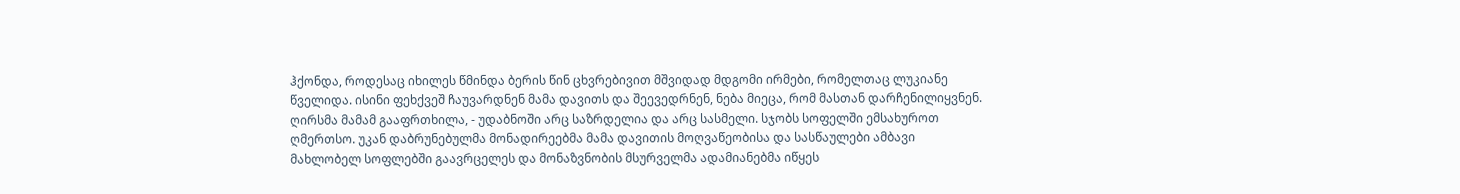ჰქონდა, როდესაც იხილეს წმინდა ბერის წინ ცხვრებივით მშვიდად მდგომი ირმები, რომელთაც ლუკიანე წველიდა. ისინი ფეხქვეშ ჩაუვარდნენ მამა დავითს და შეევედრნენ, ნება მიეცა, რომ მასთან დარჩენილიყვნენ. ღირსმა მამამ გააფრთხილა, - უდაბნოში არც საზრდელია და არც სასმელი. სჯობს სოფელში ემსახუროთ ღმერთსო. უკან დაბრუნებულმა მონადირეებმა მამა დავითის მოღვაწეობისა და სასწაულები ამბავი მახლობელ სოფლებში გაავრცელეს და მონაზვნობის მსურველმა ადამიანებმა იწყეს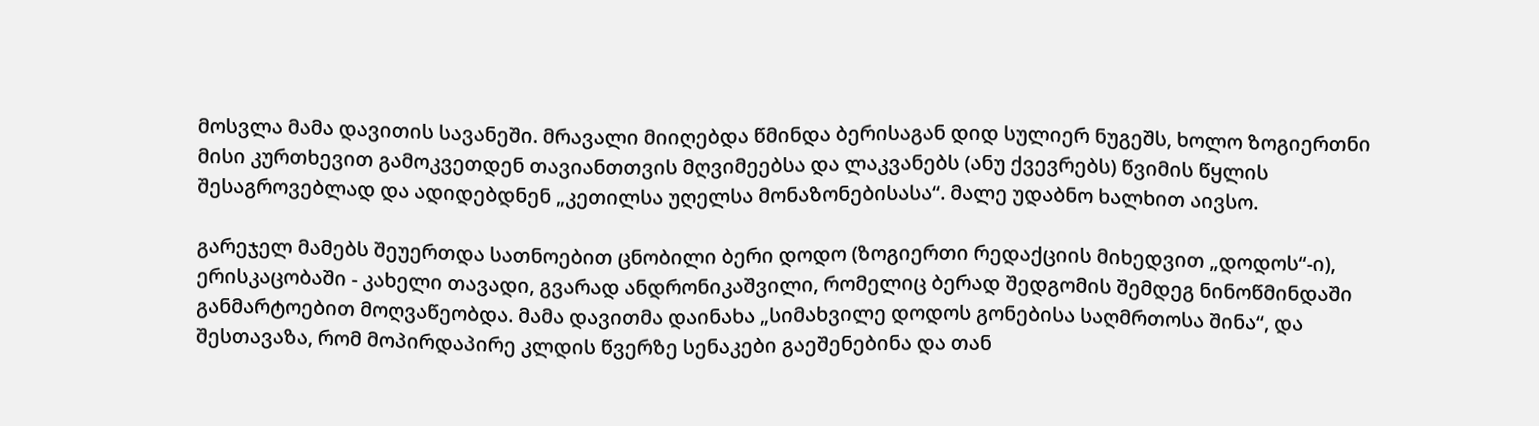მოსვლა მამა დავითის სავანეში. მრავალი მიიღებდა წმინდა ბერისაგან დიდ სულიერ ნუგეშს, ხოლო ზოგიერთნი მისი კურთხევით გამოკვეთდენ თავიანთთვის მღვიმეებსა და ლაკვანებს (ანუ ქვევრებს) წვიმის წყლის შესაგროვებლად და ადიდებდნენ „კეთილსა უღელსა მონაზონებისასა“. მალე უდაბნო ხალხით აივსო.

გარეჯელ მამებს შეუერთდა სათნოებით ცნობილი ბერი დოდო (ზოგიერთი რედაქციის მიხედვით „დოდოს“-ი), ერისკაცობაში - კახელი თავადი, გვარად ანდრონიკაშვილი, რომელიც ბერად შედგომის შემდეგ ნინოწმინდაში განმარტოებით მოღვაწეობდა. მამა დავითმა დაინახა „სიმახვილე დოდოს გონებისა საღმრთოსა შინა“, და შესთავაზა, რომ მოპირდაპირე კლდის წვერზე სენაკები გაეშენებინა და თან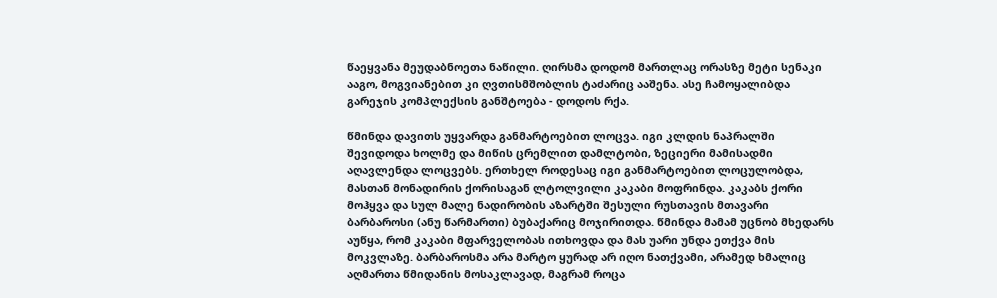წაეყვანა მეუდაბნოეთა ნაწილი. ღირსმა დოდომ მართლაც ორასზე მეტი სენაკი ააგო, მოგვიანებით კი ღვთისმშობლის ტაძარიც ააშენა. ასე ჩამოყალიბდა გარეჯის კომპლექსის განშტოება - დოდოს რქა.

წმინდა დავითს უყვარდა განმარტოებით ლოცვა. იგი კლდის ნაპრალში შევიდოდა ხოლმე და მიწის ცრემლით დამლტობი, ზეციერი მამისადმი აღავლენდა ლოცვებს. ერთხელ როდესაც იგი განმარტოებით ლოცულობდა, მასთან მონადირის ქორისაგან ლტოლვილი კაკაბი მოფრინდა. კაკაბს ქორი მოჰყვა და სულ მალე ნადირობის აზარტში შესული რუსთავის მთავარი ბარბაროსი (ანუ წარმართი) ბუბაქარიც მოჯირითდა. წმინდა მამამ უცნობ მხედარს აუწყა, რომ კაკაბი მფარველობას ითხოვდა და მას უარი უნდა ეთქვა მის მოკვლაზე. ბარბაროსმა არა მარტო ყურად არ იღო ნათქვამი, არამედ ხმალიც აღმართა წმიდანის მოსაკლავად, მაგრამ როცა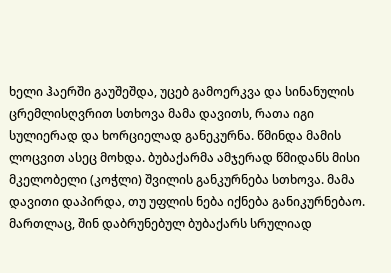ხელი ჰაერში გაუშეშდა, უცებ გამოერკვა და სინანულის ცრემლისღვრით სთხოვა მამა დავითს, რათა იგი სულიერად და ხორციელად განეკურნა. წმინდა მამის ლოცვით ასეც მოხდა. ბუბაქარმა ამჯერად წმიდანს მისი მკელობელი (კოჭლი) შვილის განკურნება სთხოვა. მამა დავითი დაპირდა, თუ უფლის ნება იქნება განიკურნებაო. მართლაც, შინ დაბრუნებულ ბუბაქარს სრულიად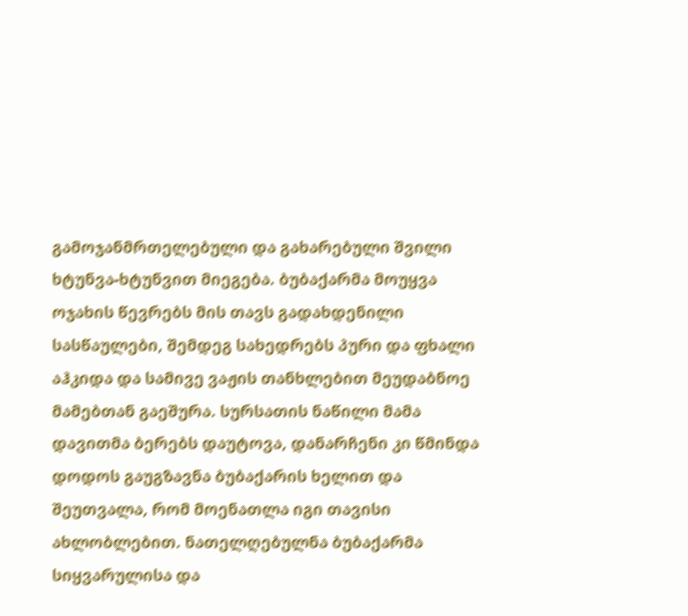გამოჯანმრთელებული და გახარებული შვილი ხტუნვა-ხტუნვით მიეგება. ბუბაქარმა მოუყვა ოჯახის წევრებს მის თავს გადახდენილი სასწაულები, შემდეგ სახედრებს პური და ფხალი აჰკიდა და სამივე ვაჟის თანხლებით მეუდაბნოე მამებთან გაეშურა. სურსათის ნაწილი მამა დავითმა ბერებს დაუტოვა, დანარჩენი კი წმინდა დოდოს გაუგზავნა ბუბაქარის ხელით და შეუთვალა, რომ მოენათლა იგი თავისი ახლობლებით. ნათელღებულნა ბუბაქარმა სიყვარულისა და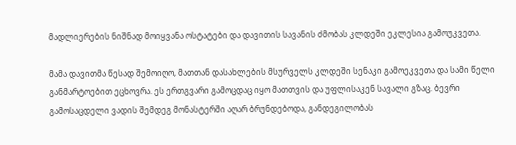მადლიერების ნიშნად მოიყვანა ოსტატები და დავითის სავანის ძმობას კლდეში ეკლესია გამოუკვეთა.

მამა დავითმა წესად შემოიღო, მათთან დასახლების მსურველს კლდეში სენაკი გამოეკვეთა და სამი წელი განმარტოებით ეცხოვრა. ეს ერთგვარი გამოცდაც იყო მათთვის და უფლისაკენ სავალი გზაც. ბევრი გამოსაცდელი ვადის შემდეგ მონასტერში აღარ ბრუნდებოდა, განდეგილობას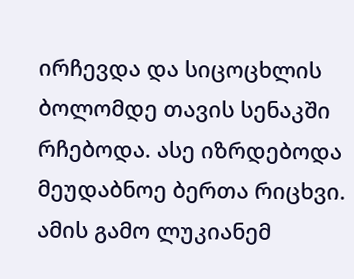ირჩევდა და სიცოცხლის ბოლომდე თავის სენაკში რჩებოდა. ასე იზრდებოდა მეუდაბნოე ბერთა რიცხვი. ამის გამო ლუკიანემ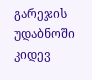გარეჯის უდაბნოში კიდევ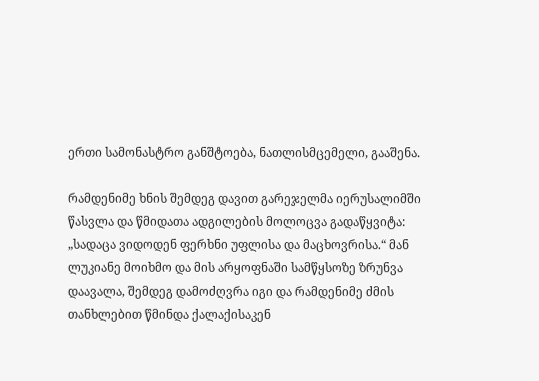ერთი სამონასტრო განშტოება, ნათლისმცემელი, გააშენა.

რამდენიმე ხნის შემდეგ დავით გარეჯელმა იერუსალიმში წასვლა და წმიდათა ადგილების მოლოცვა გადაწყვიტა: „სადაცა ვიდოდენ ფერხნი უფლისა და მაცხოვრისა.“ მან ლუკიანე მოიხმო და მის არყოფნაში სამწყსოზე ზრუნვა დაავალა, შემდეგ დამოძღვრა იგი და რამდენიმე ძმის თანხლებით წმინდა ქალაქისაკენ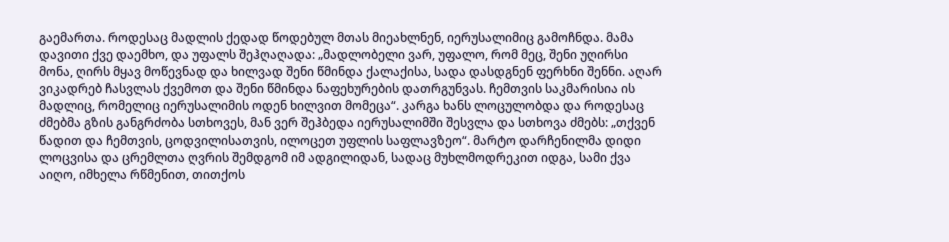გაემართა. როდესაც მადლის ქედად წოდებულ მთას მიეახლნენ, იერუსალიმიც გამოჩნდა. მამა დავითი ქვე დაემხო, და უფალს შეჰღაღადა: „მადლობელი ვარ, უფალო, რომ მეც, შენი უღირსი მონა, ღირს მყავ მოწევნად და ხილვად შენი წმინდა ქალაქისა, სადა დასდგნენ ფერხნი შენნი. აღარ ვიკადრებ ჩასვლას ქვემოთ და შენი წმინდა ნაფეხურების დათრგუნვას. ჩემთვის საკმარისია ის მადლიც, რომელიც იერუსალიმის ოდენ ხილვით მომეცა“. კარგა ხანს ლოცულობდა და როდესაც ძმებმა გზის განგრძობა სთხოვეს, მან ვერ შეჰბედა იერუსალიმში შესვლა და სთხოვა ძმებს: „თქვენ წადით და ჩემთვის, ცოდვილისათვის, ილოცეთ უფლის საფლავზეო“. მარტო დარჩენილმა დიდი ლოცვისა და ცრემლთა ღვრის შემდგომ იმ ადგილიდან, სადაც მუხლმოდრეკით იდგა, სამი ქვა აიღო, იმხელა რწმენით, თითქოს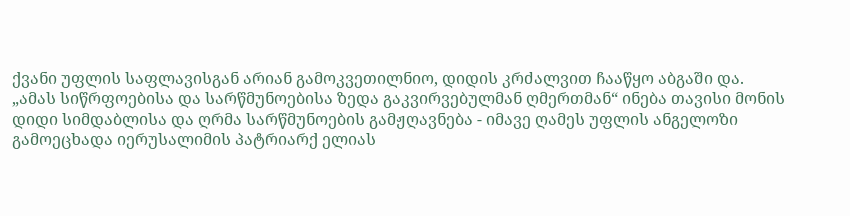ქვანი უფლის საფლავისგან არიან გამოკვეთილნიო, დიდის კრძალვით ჩააწყო აბგაში და. „ამას სიწრფოებისა და სარწმუნოებისა ზედა გაკვირვებულმან ღმერთმან“ ინება თავისი მონის დიდი სიმდაბლისა და ღრმა სარწმუნოების გამჟღავნება - იმავე ღამეს უფლის ანგელოზი გამოეცხადა იერუსალიმის პატრიარქ ელიას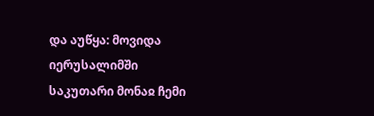და აუწყა: მოვიდა იერუსალიმში საკუთარი მონაჲ ჩემი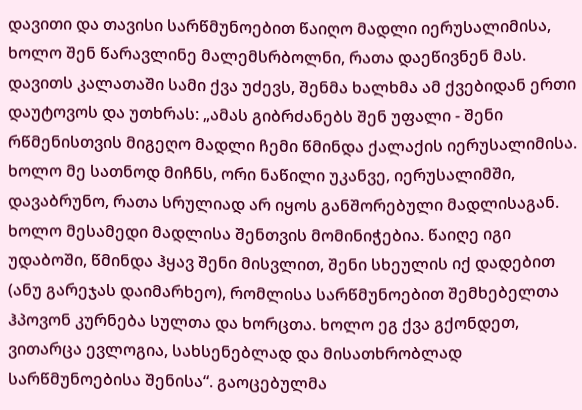დავითი და თავისი სარწმუნოებით წაიღო მადლი იერუსალიმისა, ხოლო შენ წარავლინე მალემსრბოლნი, რათა დაეწივნენ მას. დავითს კალათაში სამი ქვა უძევს, შენმა ხალხმა ამ ქვებიდან ერთი დაუტოვოს და უთხრას: „ამას გიბრძანებს შენ უფალი - შენი რწმენისთვის მიგეღო მადლი ჩემი წმინდა ქალაქის იერუსალიმისა. ხოლო მე სათნოდ მიჩნს, ორი ნაწილი უკანვე, იერუსალიმში, დავაბრუნო, რათა სრულიად არ იყოს განშორებული მადლისაგან. ხოლო მესამედი მადლისა შენთვის მომინიჭებია. წაიღე იგი უდაბოში, წმინდა ჰყავ შენი მისვლით, შენი სხეულის იქ დადებით (ანუ გარეჯას დაიმარხეო), რომლისა სარწმუნოებით შემხებელთა ჰპოვონ კურნება სულთა და ხორცთა. ხოლო ეგ ქვა გქონდეთ, ვითარცა ევლოგია, სახსენებლად და მისათხრობლად სარწმუნოებისა შენისა“. გაოცებულმა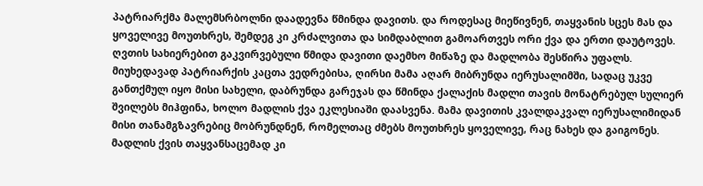პატრიარქმა მალემსრბოლნი დაადევნა წმინდა დავითს. და როდესაც მიეწივნენ, თაყვანის სცეს მას და ყოველივე მოუთხრეს, შემდეგ კი კრძალვითა და სიმდაბლით გამოართვეს ორი ქვა და ერთი დაუტოვეს. ღვთის სახიერებით გაკვირვებული წმიდა დავითი დაემხო მიწაზე და მადლობა შესწირა უფალს. მიუხედავად პატრიარქის კაცთა ვედრებისა, ღირსი მამა აღარ მიბრუნდა იერუსალიმში, სადაც უკვე განთქმულ იყო მისი სახელი, დაბრუნდა გარეჯას და წმინდა ქალაქის მადლი თავის მონატრებულ სულიერ შვილებს მიჰფინა, ხოლო მადლის ქვა ეკლესიაში დაასვენა. მამა დავითის კვალდაკვალ იერუსალიმიდან მისი თანამგზავრებიც მობრუნდნენ, რომელთაც ძმებს მოუთხრეს ყოველივე, რაც ნახეს და გაიგონეს. მადლის ქვის თაყვანსაცემად კი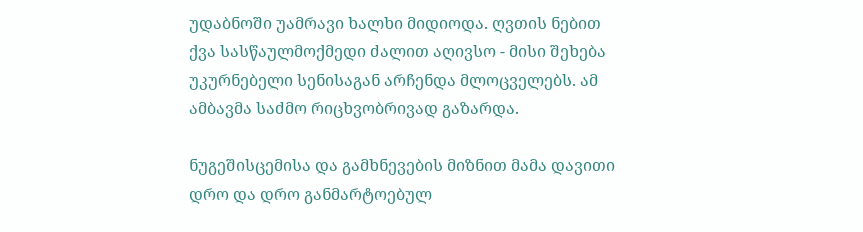უდაბნოში უამრავი ხალხი მიდიოდა. ღვთის ნებით ქვა სასწაულმოქმედი ძალით აღივსო - მისი შეხება უკურნებელი სენისაგან არჩენდა მლოცველებს. ამ ამბავმა საძმო რიცხვობრივად გაზარდა.

ნუგეშისცემისა და გამხნევების მიზნით მამა დავითი დრო და დრო განმარტოებულ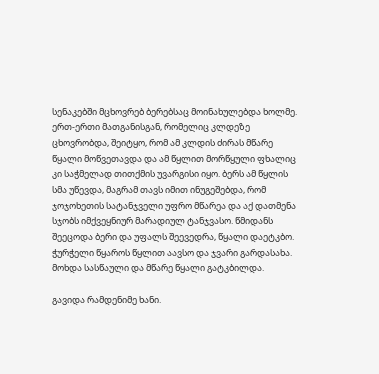სენაკებში მცხოვრებ ბერებსაც მოინახულებდა ხოლმე. ერთ-ერთი მათგანისგან, რომელიც კლდეზე ცხოვრობდა, შეიტყო, რომ ამ კლდის ძირას მწარე წყალი მოწვეთავდა და ამ წყლით მორწყული ფხალიც კი საჭმელად თითქმის უვარგისი იყო. ბერს ამ წყლის სმა უწევდა, მაგრამ თავს იმით ინუგეშებდა, რომ ჯოჯოხეთის სატანჯველი უფრო მწარეა და აქ დათმენა სჯობს იმქვეყნიურ მარადიულ ტანჯვასო. წმიდანს შეეცოდა ბერი და უფალს შეევედრა, წყალი დაეტკბო. ჭურჭელი წყაროს წყლით აავსო და ჯვარი გარდასახა. მოხდა სასწაული და მწარე წყალი გატკბილდა.

გავიდა რამდენიმე ხანი.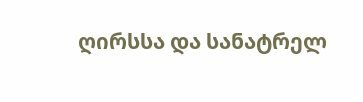ღირსსა და სანატრელ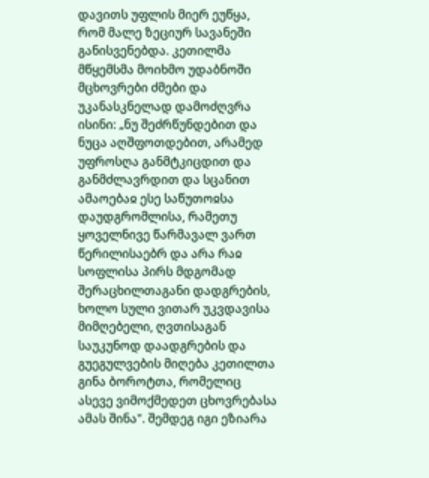დავითს უფლის მიერ ეუწყა, რომ მალე ზეციურ სავანეში განისვენებდა. კეთილმა მწყემსმა მოიხმო უდაბნოში მცხოვრები ძმები და უკანასკნელად დამოძღვრა ისინი: „ნუ შეძრწუნდებით და ნუცა აღშფოთდებით, არამედ უფროსღა განმტკიცდით და განმძლავრდით და სცანით ამაოებაჲ ესე საწუთოჲსა დაუდგრომლისა, რამეთუ ყოველნივე წარმავალ ვართ წერილისაებრ და არა რაჲ სოფლისა პირს მდგომად შერაცხილთაგანი დადგრების, ხოლო სული ვითარ უკვდავისა მიმღებელი, ღვთისაგან საუკუნოდ დაადგრების და გუეგულვების მიღება კეთილთა გინა ბოროტთა, რომელიც ასევე ვიმოქმედეთ ცხოვრებასა ამას შინა". შემდეგ იგი ეზიარა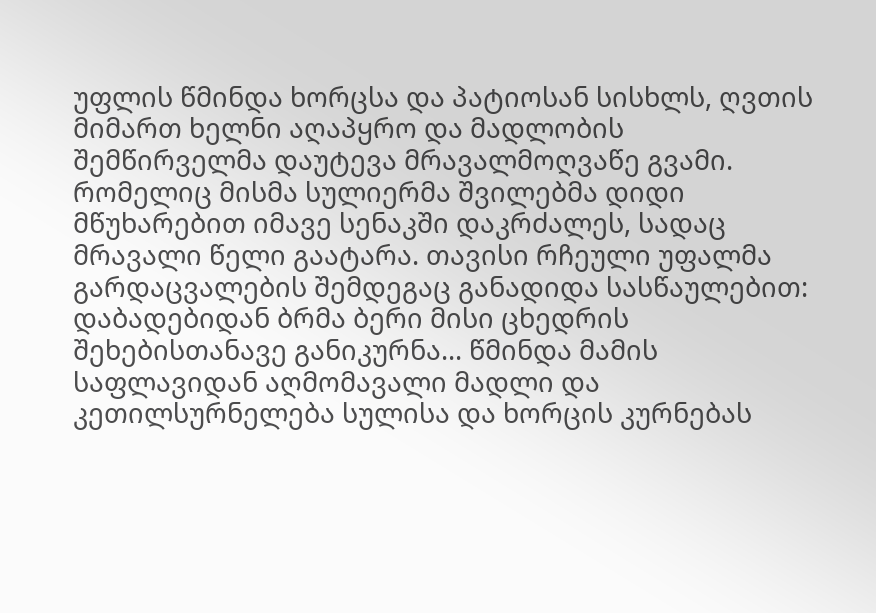უფლის წმინდა ხორცსა და პატიოსან სისხლს, ღვთის მიმართ ხელნი აღაპყრო და მადლობის შემწირველმა დაუტევა მრავალმოღვაწე გვამი. რომელიც მისმა სულიერმა შვილებმა დიდი მწუხარებით იმავე სენაკში დაკრძალეს, სადაც მრავალი წელი გაატარა. თავისი რჩეული უფალმა გარდაცვალების შემდეგაც განადიდა სასწაულებით: დაბადებიდან ბრმა ბერი მისი ცხედრის შეხებისთანავე განიკურნა... წმინდა მამის საფლავიდან აღმომავალი მადლი და კეთილსურნელება სულისა და ხორცის კურნებას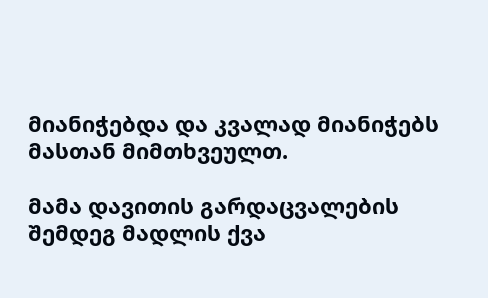მიანიჭებდა და კვალად მიანიჭებს მასთან მიმთხვეულთ.

მამა დავითის გარდაცვალების შემდეგ მადლის ქვა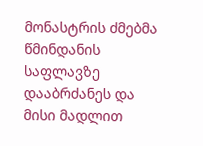მონასტრის ძმებმა წმინდანის საფლავზე დააბრძანეს და მისი მადლით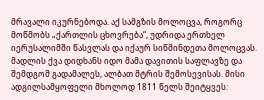მრავალი იკურნებოდა. აქ სამგზის მოლოცვა, როგორც მოწმობს „ქართლის ცხოვრება“, უდრიდა ერთხელ იერუსალიმში წასვლას და იქაურ სიწმინდეთა მოლოცვას. მადლის ქვა დიდხანს იდო მამა დავითის საფლავზე და შემდგომ გადამალეს, ალბათ მტრის შემოსევისას. მისი ადგილსამყოფელი მხოლოდ 1811 წელს შეიტყვეს: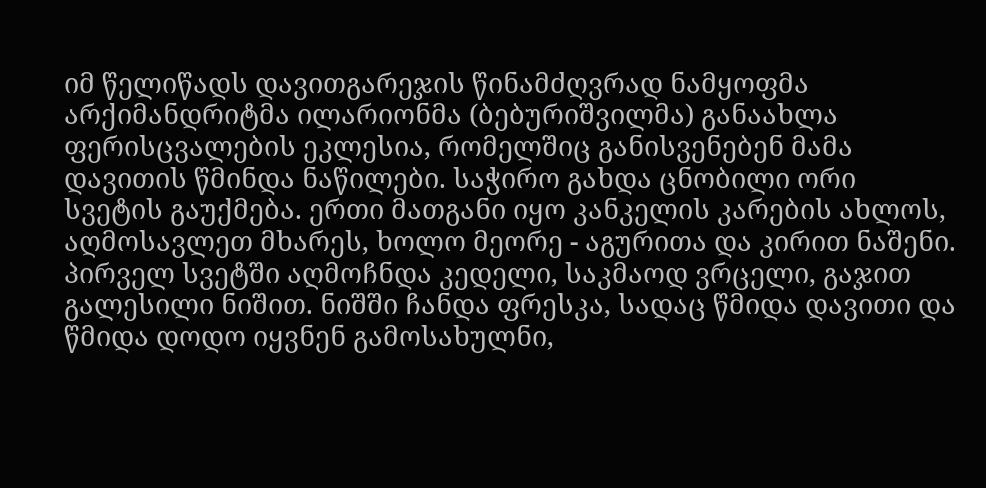იმ წელიწადს დავითგარეჯის წინამძღვრად ნამყოფმა არქიმანდრიტმა ილარიონმა (ბებურიშვილმა) განაახლა ფერისცვალების ეკლესია, რომელშიც განისვენებენ მამა დავითის წმინდა ნაწილები. საჭირო გახდა ცნობილი ორი სვეტის გაუქმება. ერთი მათგანი იყო კანკელის კარების ახლოს, აღმოსავლეთ მხარეს, ხოლო მეორე - აგურითა და კირით ნაშენი. პირველ სვეტში აღმოჩნდა კედელი, საკმაოდ ვრცელი, გაჯით გალესილი ნიშით. ნიშში ჩანდა ფრესკა, სადაც წმიდა დავითი და წმიდა დოდო იყვნენ გამოსახულნი,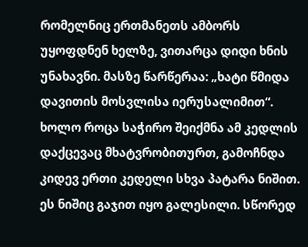რომელნიც ერთმანეთს ამბორს უყოფდნენ ხელზე, ვითარცა დიდი ხნის უნახავნი. მასზე წარწერაა: „ხატი წმიდა დავითის მოსვლისა იერუსალიმით“. ხოლო როცა საჭირო შეიქმნა ამ კედლის დაქცევაც მხატვრობითურთ, გამოჩნდა კიდევ ერთი კედელი სხვა პატარა ნიშით. ეს ნიშიც გაჯით იყო გალესილი. სწორედ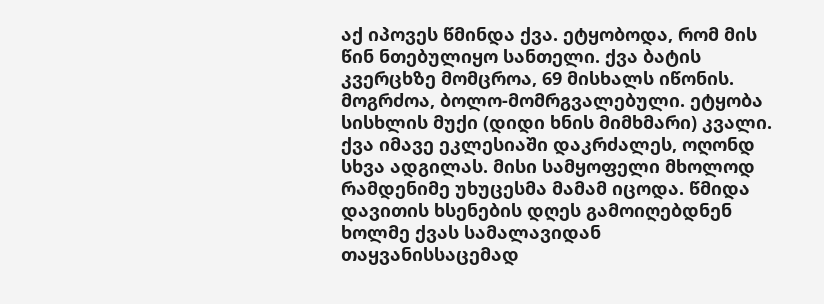აქ იპოვეს წმინდა ქვა. ეტყობოდა, რომ მის წინ ნთებულიყო სანთელი. ქვა ბატის კვერცხზე მომცროა, 69 მისხალს იწონის. მოგრძოა, ბოლო-მომრგვალებული. ეტყობა სისხლის მუქი (დიდი ხნის მიმხმარი) კვალი. ქვა იმავე ეკლესიაში დაკრძალეს, ოღონდ სხვა ადგილას. მისი სამყოფელი მხოლოდ რამდენიმე უხუცესმა მამამ იცოდა. წმიდა დავითის ხსენების დღეს გამოიღებდნენ ხოლმე ქვას სამალავიდან თაყვანისსაცემად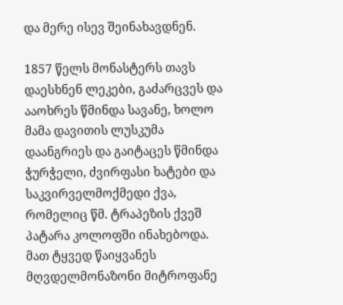და მერე ისევ შეინახავდნენ.

1857 წელს მონასტერს თავს დაესხნენ ლეკები, გაძარცვეს და ააოხრეს წმინდა სავანე, ხოლო მამა დავითის ლუსკუმა დაანგრიეს და გაიტაცეს წმინდა ჭურჭელი, ძვირფასი ხატები და საკვირველმოქმედი ქვა, რომელიც წმ. ტრაპეზის ქვეშ პატარა კოლოფში ინახებოდა. მათ ტყვედ წაიყვანეს მღვდელმონაზონი მიტროფანე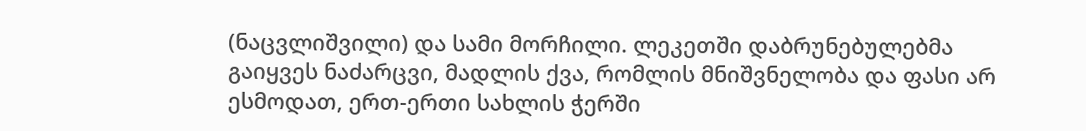(ნაცვლიშვილი) და სამი მორჩილი. ლეკეთში დაბრუნებულებმა გაიყვეს ნაძარცვი, მადლის ქვა, რომლის მნიშვნელობა და ფასი არ ესმოდათ, ერთ-ერთი სახლის ჭერში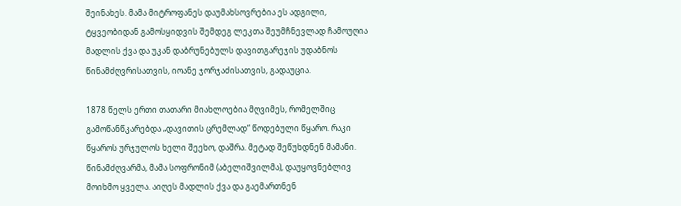შეინახეს. მამა მიტროფანეს დაუმახსოვრებია ეს ადგილი, ტყვეობიდან გამოსყიდვის შემდეგ ლეკთა შეუმჩნევლად ჩამოუღია მადლის ქვა და უკან დაბრუნებულს დავითგარეჯის უდაბნოს წინამძღვრისათვის, იოანე ჯორჯაძისათვის, გადაუცია.

1878 წელს ერთი თათარი მიახლოებია მღვიმეს, რომელშიც გამოწანწკარებდა „დავითის ცრემლად“ წოდებული წყარო. რაკი წყაროს ურჯულოს ხელი შეეხო, დაშრა. მეტად შეწუხდნენ მამანი. წინამძღვარმა, მამა სოფრონიმ (აბელიშვილმა), დაუყოვნებლივ მოიხმო ყველა. აიღეს მადლის ქვა და გაემართნენ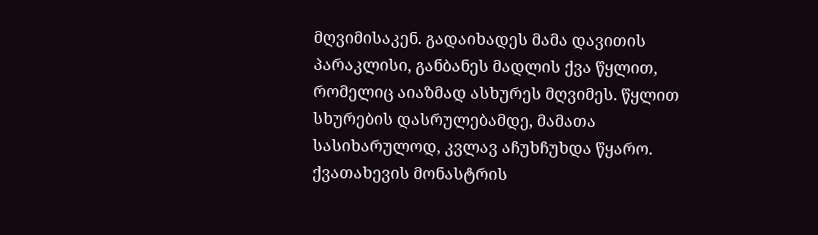მღვიმისაკენ. გადაიხადეს მამა დავითის პარაკლისი, განბანეს მადლის ქვა წყლით, რომელიც აიაზმად ასხურეს მღვიმეს. წყლით სხურების დასრულებამდე, მამათა სასიხარულოდ, კვლავ აჩუხჩუხდა წყარო. ქვათახევის მონასტრის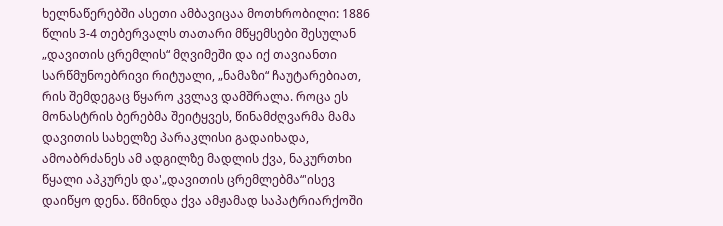ხელნაწერებში ასეთი ამბავიცაა მოთხრობილი: 1886 წლის 3-4 თებერვალს თათარი მწყემსები შესულან „დავითის ცრემლის“ მღვიმეში და იქ თავიანთი სარწმუნოებრივი რიტუალი, „ნამაზი“ ჩაუტარებიათ, რის შემდეგაც წყარო კვლავ დამშრალა. როცა ეს მონასტრის ბერებმა შეიტყვეს, წინამძღვარმა მამა დავითის სახელზე პარაკლისი გადაიხადა, ამოაბრძანეს ამ ადგილზე მადლის ქვა, ნაკურთხი წყალი აპკურეს და'„დავითის ცრემლებმა“'ისევ დაიწყო დენა. წმინდა ქვა ამჟამად საპატრიარქოში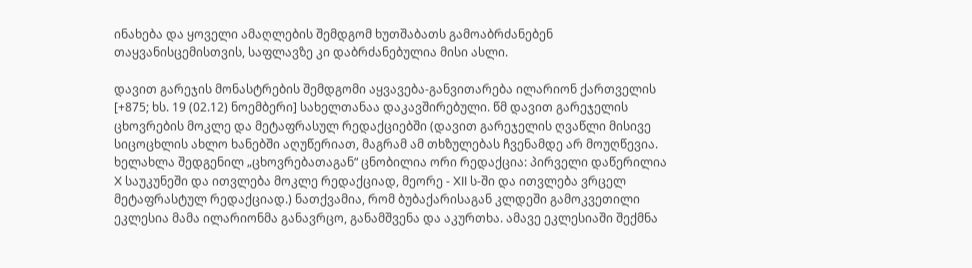ინახება და ყოველი ამაღლების შემდგომ ხუთშაბათს გამოაბრძანებენ თაყვანისცემისთვის, საფლავზე კი დაბრძანებულია მისი ასლი.

დავით გარეჯის მონასტრების შემდგომი აყვავება-განვითარება ილარიონ ქართველის [+875; ხს. 19 (02.12) ნოემბერი] სახელთანაა დაკავშირებული. წმ დავით გარეჯელის ცხოვრების მოკლე და მეტაფრასულ რედაქციებში (დავით გარეჯელის ღვაწლი მისივე სიცოცხლის ახლო ხანებში აღუწერიათ, მაგრამ ამ თხზულებას ჩვენამდე არ მოუღწევია. ხელახლა შედგენილ „ცხოვრებათაგან“ ცნობილია ორი რედაქცია: პირველი დაწერილია X საუკუნეში და ითვლება მოკლე რედაქციად, მეორე - XII ს-ში და ითვლება ვრცელ მეტაფრასტულ რედაქციად.) ნათქვამია, რომ ბუბაქარისაგან კლდეში გამოკვეთილი ეკლესია მამა ილარიონმა განავრცო, განამშვენა და აკურთხა. ამავე ეკლესიაში შექმნა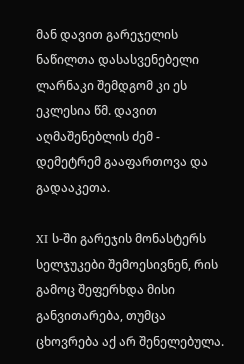მან დავით გარეჯელის ნაწილთა დასასვენებელი ლარნაკი შემდგომ კი ეს ეკლესია წმ. დავით აღმაშენებლის ძემ - დემეტრემ გააფართოვა და გადააკეთა.

XI ს-ში გარეჯის მონასტერს სელჯუკები შემოესივნენ, რის გამოც შეფერხდა მისი განვითარება, თუმცა ცხოვრება აქ არ შენელებულა.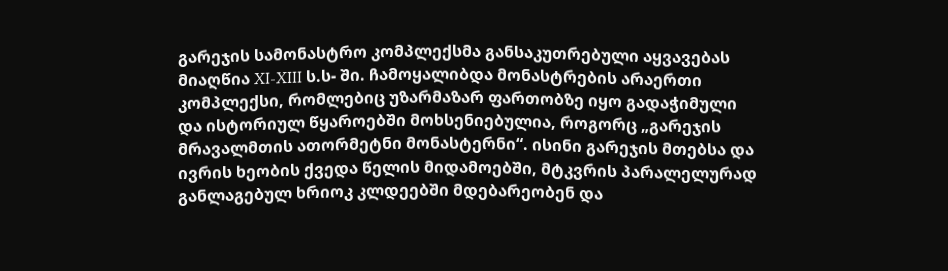გარეჯის სამონასტრო კომპლექსმა განსაკუთრებული აყვავებას მიაღწია XI-XIII ს.ს- ში. ჩამოყალიბდა მონასტრების არაერთი კომპლექსი, რომლებიც უზარმაზარ ფართობზე იყო გადაჭიმული და ისტორიულ წყაროებში მოხსენიებულია, როგორც „გარეჯის მრავალმთის ათორმეტნი მონასტერნი“. ისინი გარეჯის მთებსა და ივრის ხეობის ქვედა წელის მიდამოებში, მტკვრის პარალელურად განლაგებულ ხრიოკ კლდეებში მდებარეობენ და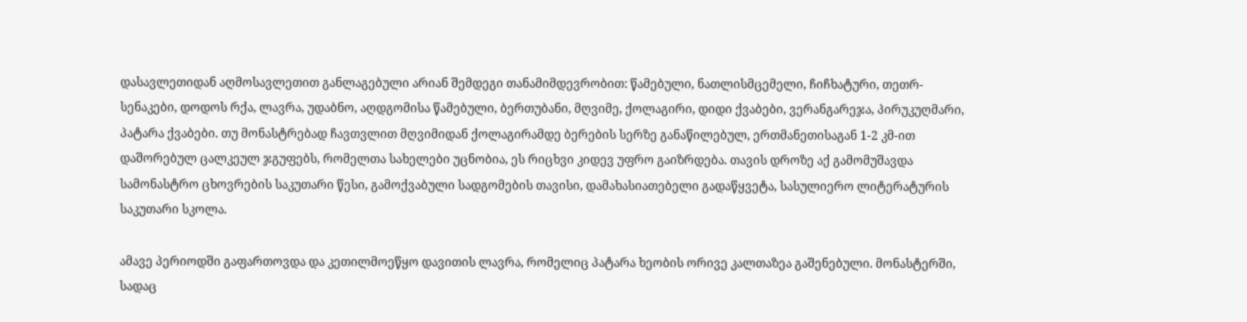დასავლეთიდან აღმოსავლეთით განლაგებული არიან შემდეგი თანამიმდევრობით: წამებული, ნათლისმცემელი, ჩიჩხატური, თეთრ-სენაკები, დოდოს რქა, ლავრა, უდაბნო, აღდგომისა წამებული, ბერთუბანი, მღვიმე, ქოლაგირი, დიდი ქვაბები, ვერანგარეჯა, პირუკუღმარი, პატარა ქვაბები. თუ მონასტრებად ჩავთვლით მღვიმიდან ქოლაგირამდე ბერების სერზე განაწილებულ, ერთმანეთისაგან 1-2 კმ-ით დაშორებულ ცალკეულ ჯგუფებს, რომელთა სახელები უცნობია, ეს რიცხვი კიდევ უფრო გაიზრდება. თავის დროზე აქ გამომუშავდა სამონასტრო ცხოვრების საკუთარი წესი, გამოქვაბული სადგომების თავისი, დამახასიათებელი გადაწყვეტა, სასულიერო ლიტერატურის საკუთარი სკოლა.

ამავე პერიოდში გაფართოვდა და კეთილმოეწყო დავითის ლავრა, რომელიც პატარა ხეობის ორივე კალთაზეა გაშენებული. მონასტერში, სადაც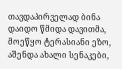თავდაპირველად ბინა დაიდო წმიდა დავითმა, მოეწყო ტერასიანი ეზო, აშენდა ახალი სენაკები,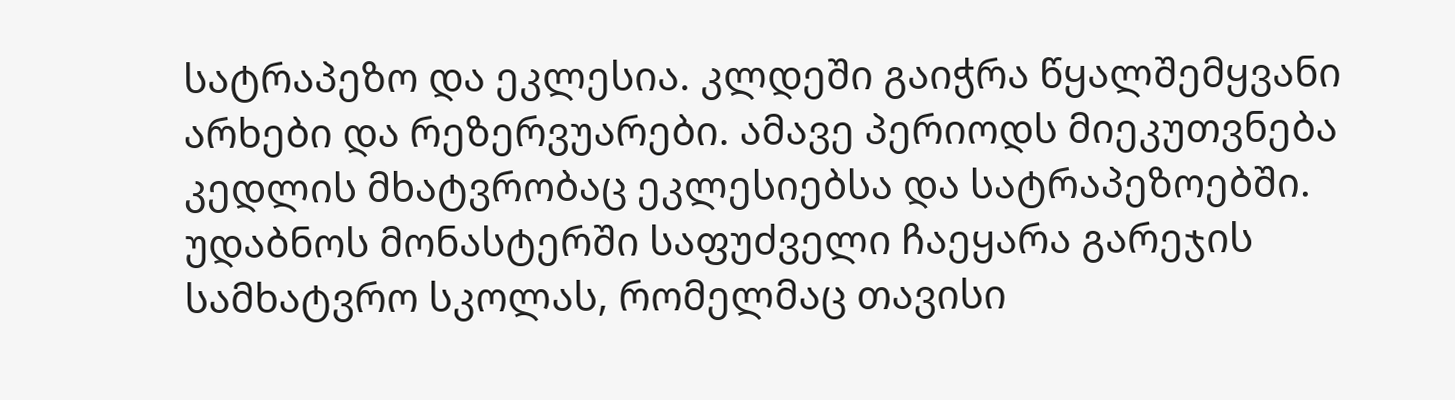სატრაპეზო და ეკლესია. კლდეში გაიჭრა წყალშემყვანი არხები და რეზერვუარები. ამავე პერიოდს მიეკუთვნება კედლის მხატვრობაც ეკლესიებსა და სატრაპეზოებში. უდაბნოს მონასტერში საფუძველი ჩაეყარა გარეჯის სამხატვრო სკოლას, რომელმაც თავისი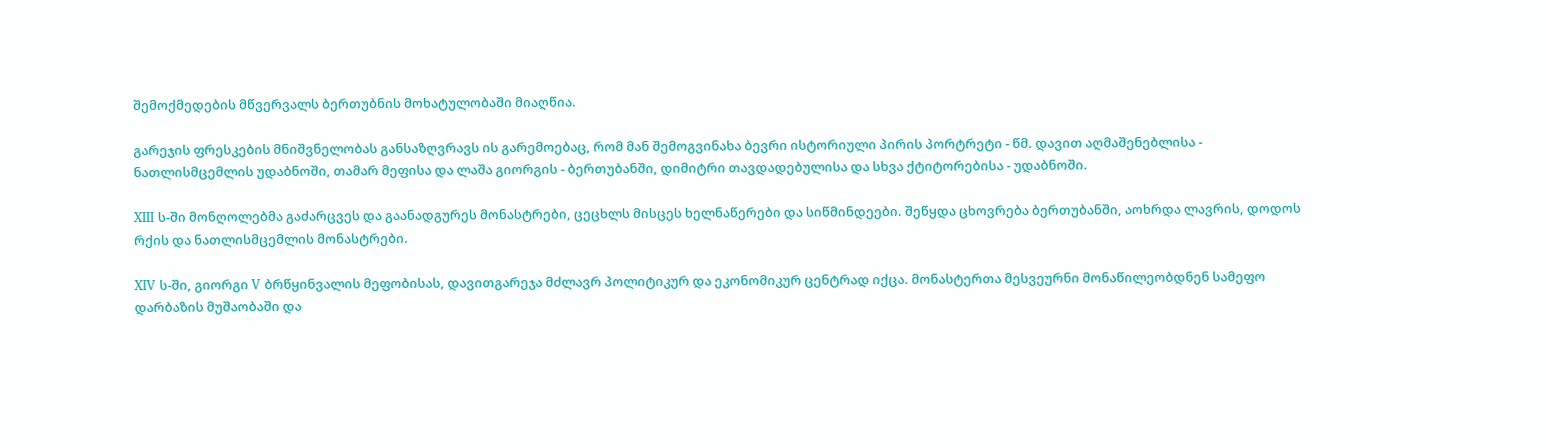შემოქმედების მწვერვალს ბერთუბნის მოხატულობაში მიაღწია.

გარეჯის ფრესკების მნიშვნელობას განსაზღვრავს ის გარემოებაც, რომ მან შემოგვინახა ბევრი ისტორიული პირის პორტრეტი - წმ. დავით აღმაშენებლისა - ნათლისმცემლის უდაბნოში, თამარ მეფისა და ლაშა გიორგის - ბერთუბანში, დიმიტრი თავდადებულისა და სხვა ქტიტორებისა - უდაბნოში.

XIII ს-ში მონღოლებმა გაძარცვეს და გაანადგურეს მონასტრები, ცეცხლს მისცეს ხელნაწერები და სიწმინდეები. შეწყდა ცხოვრება ბერთუბანში, აოხრდა ლავრის, დოდოს რქის და ნათლისმცემლის მონასტრები.

XIV ს-ში, გიორგი V ბრწყინვალის მეფობისას, დავითგარეჯა მძლავრ პოლიტიკურ და ეკონომიკურ ცენტრად იქცა. მონასტერთა მესვეურნი მონაწილეობდნენ სამეფო დარბაზის მუშაობაში და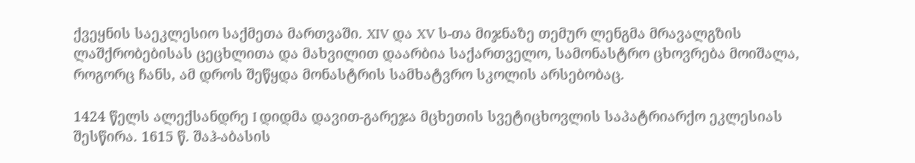ქვეყნის საეკლესიო საქმეთა მართვაში. XIV და XV ს-თა მიჯნაზე თემურ ლენგმა მრავალგზის ლაშქრობებისას ცეცხლითა და მახვილით დაარბია საქართველო, სამონასტრო ცხოვრება მოიშალა, როგორც ჩანს, ამ დროს შეწყდა მონასტრის სამხატვრო სკოლის არსებობაც.

1424 წელს ალექსანდრე I დიდმა დავით-გარეჯა მცხეთის სვეტიცხოვლის საპატრიარქო ეკლესიას შესწირა. 1615 წ. შაჰ-აბასის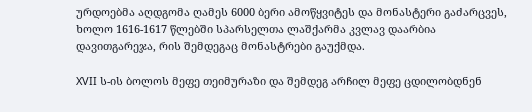ურდოებმა აღდგომა ღამეს 6000 ბერი ამოწყვიტეს და მონასტერი გაძარცვეს, ხოლო 1616-1617 წლებში სპარსელთა ლაშქარმა კვლავ დაარბია დავითგარეჯა, რის შემდეგაც მონასტრები გაუქმდა.

XVII ს-ის ბოლოს მეფე თეიმურაზი და შემდეგ არჩილ მეფე ცდილობდნენ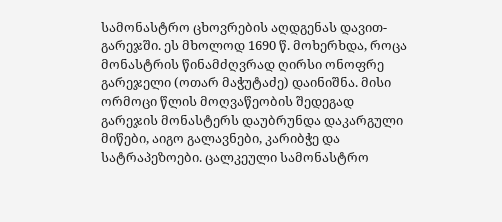სამონასტრო ცხოვრების აღდგენას დავით-გარეჯში. ეს მხოლოდ 1690 წ. მოხერხდა, როცა მონასტრის წინამძღვრად ღირსი ონოფრე გარეჯელი (ოთარ მაჭუტაძე) დაინიშნა. მისი ორმოცი წლის მოღვაწეობის შედეგად გარეჯის მონასტერს დაუბრუნდა დაკარგული მიწები, აიგო გალავნები, კარიბჭე და სატრაპეზოები. ცალკეული სამონასტრო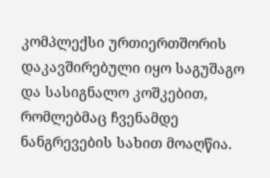კომპლექსი ურთიერთშორის დაკავშირებული იყო საგუშაგო და სასიგნალო კოშკებით, რომლებმაც ჩვენამდე ნანგრევების სახით მოაღწია.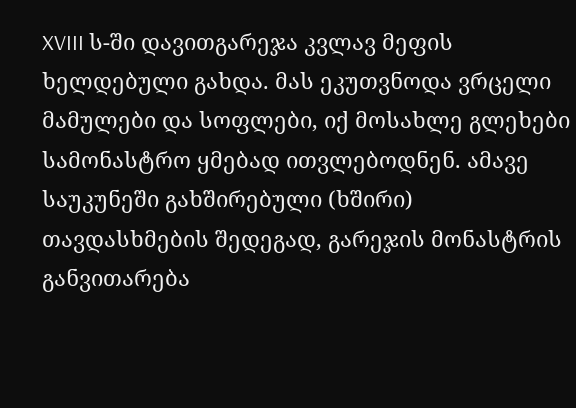XVIII ს-ში დავითგარეჯა კვლავ მეფის ხელდებული გახდა. მას ეკუთვნოდა ვრცელი მამულები და სოფლები, იქ მოსახლე გლეხები სამონასტრო ყმებად ითვლებოდნენ. ამავე საუკუნეში გახშირებული (ხშირი) თავდასხმების შედეგად, გარეჯის მონასტრის განვითარება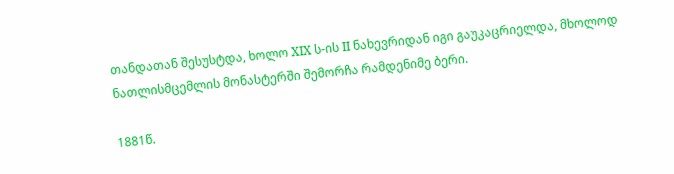თანდათან შესუსტდა, ხოლო XIX ს-ის II ნახევრიდან იგი გაუკაცრიელდა, მხოლოდ ნათლისმცემლის მონასტერში შემორჩა რამდენიმე ბერი.

1881წ.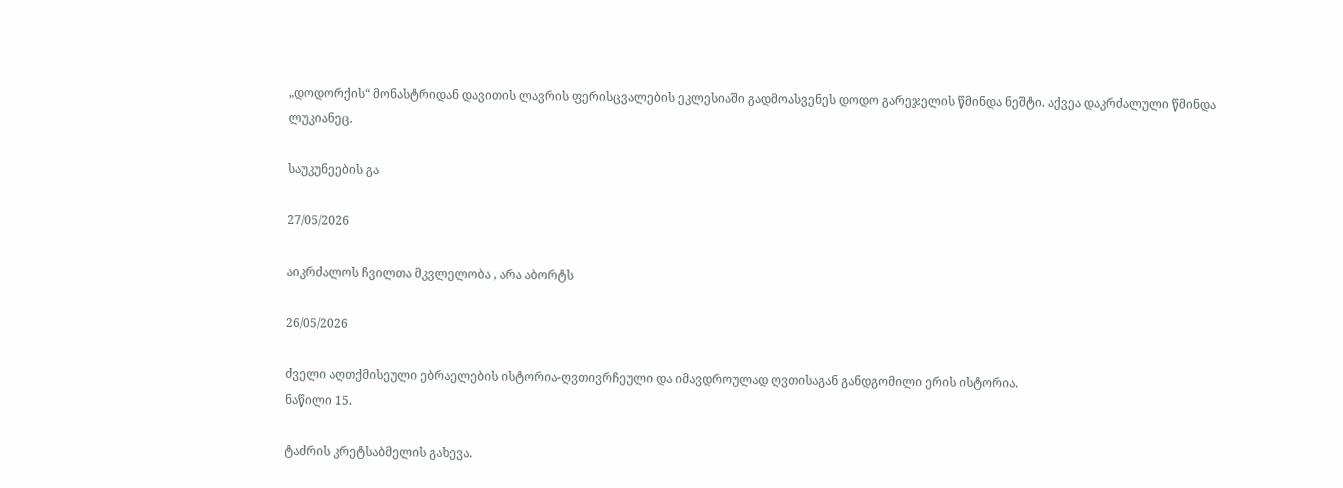„დოდორქის“ მონასტრიდან დავითის ლავრის ფერისცვალების ეკლესიაში გადმოასვენეს დოდო გარეჯელის წმინდა ნეშტი. აქვეა დაკრძალული წმინდა ლუკიანეც.

საუკუნეების გა

27/05/2026

აიკრძალოს ჩვილთა მკვლელობა , არა აბორტს

26/05/2026

ძველი აღთქმისეული ებრაელების ისტორია-ღვთივრჩეული და იმავდროულად ღვთისაგან განდგომილი ერის ისტორია.
ნაწილი 15.

ტაძრის კრეტსაბმელის გახევა.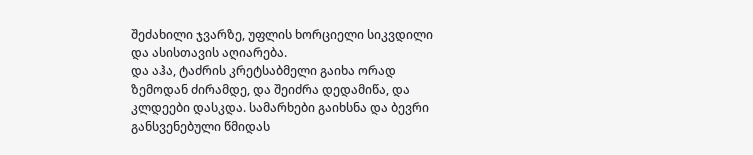შეძახილი ჯვარზე, უფლის ხორციელი სიკვდილი და ასისთავის აღიარება.
და აჰა, ტაძრის კრეტსაბმელი გაიხა ორად ზემოდან ძირამდე, და შეიძრა დედამიწა, და კლდეები დასკდა. სამარხები გაიხსნა და ბევრი განსვენებული წმიდას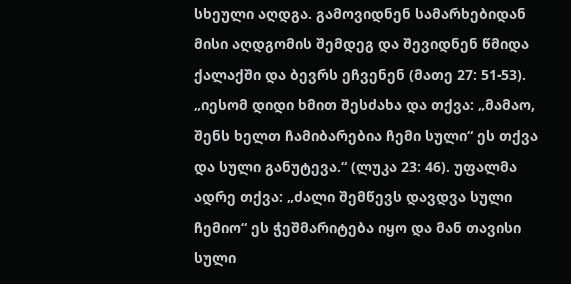სხეული აღდგა. გამოვიდნენ სამარხებიდან მისი აღდგომის შემდეგ და შევიდნენ წმიდა ქალაქში და ბევრს ეჩვენენ (მათე 27: 51-53).
„იესომ დიდი ხმით შესძახა და თქვა: „მამაო, შენს ხელთ ჩამიბარებია ჩემი სული“ ეს თქვა და სული განუტევა.“ (ლუკა 23: 46). უფალმა ადრე თქვა: „ძალი შემწევს დავდვა სული ჩემიო“ ეს ჭეშმარიტება იყო და მან თავისი სული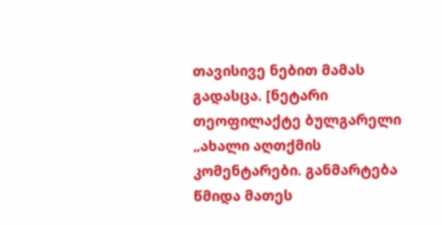თავისივე ნებით მამას გადასცა. [ნეტარი თეოფილაქტე ბულგარელი „ახალი აღთქმის კომენტარები. განმარტება წმიდა მათეს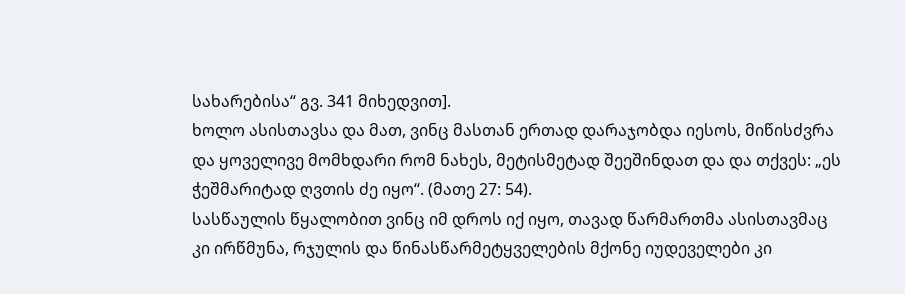სახარებისა“ გვ. 341 მიხედვით].
ხოლო ასისთავსა და მათ, ვინც მასთან ერთად დარაჯობდა იესოს, მიწისძვრა და ყოველივე მომხდარი რომ ნახეს, მეტისმეტად შეეშინდათ და და თქვეს: „ეს ჭეშმარიტად ღვთის ძე იყო“. (მათე 27: 54).
სასწაულის წყალობით ვინც იმ დროს იქ იყო, თავად წარმართმა ასისთავმაც კი ირწმუნა, რჯულის და წინასწარმეტყველების მქონე იუდეველები კი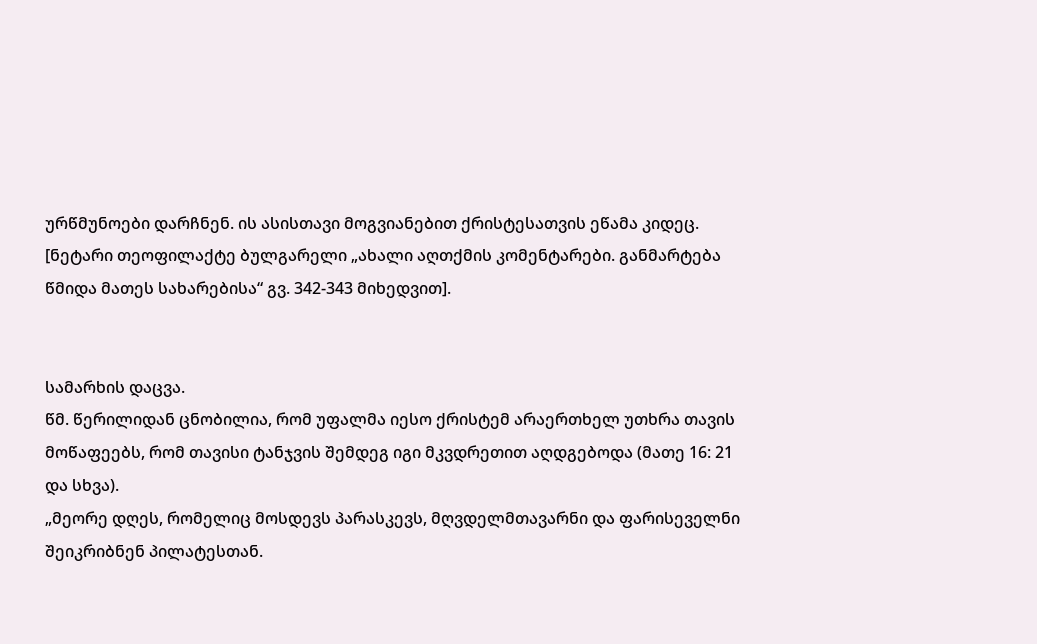ურწმუნოები დარჩნენ. ის ასისთავი მოგვიანებით ქრისტესათვის ეწამა კიდეც. [ნეტარი თეოფილაქტე ბულგარელი „ახალი აღთქმის კომენტარები. განმარტება წმიდა მათეს სახარებისა“ გვ. 342-343 მიხედვით].


სამარხის დაცვა.
წმ. წერილიდან ცნობილია, რომ უფალმა იესო ქრისტემ არაერთხელ უთხრა თავის მოწაფეებს, რომ თავისი ტანჯვის შემდეგ იგი მკვდრეთით აღდგებოდა (მათე 16: 21 და სხვა).
„მეორე დღეს, რომელიც მოსდევს პარასკევს, მღვდელმთავარნი და ფარისეველნი შეიკრიბნენ პილატესთან.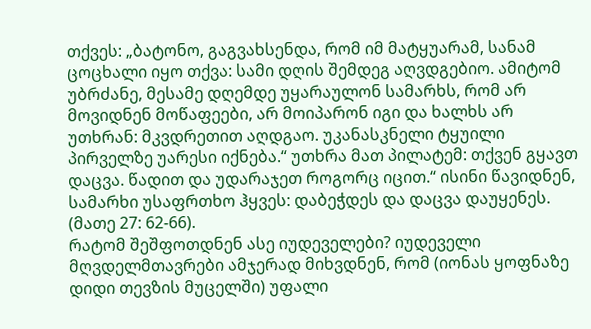თქვეს: „ბატონო, გაგვახსენდა, რომ იმ მატყუარამ, სანამ ცოცხალი იყო თქვა: სამი დღის შემდეგ აღვდგებიო. ამიტომ უბრძანე, მესამე დღემდე უყარაულონ სამარხს, რომ არ მოვიდნენ მოწაფეები, არ მოიპარონ იგი და ხალხს არ უთხრან: მკვდრეთით აღდგაო. უკანასკნელი ტყუილი პირველზე უარესი იქნება.“ უთხრა მათ პილატემ: თქვენ გყავთ დაცვა. წადით და უდარაჯეთ როგორც იცით.“ ისინი წავიდნენ, სამარხი უსაფრთხო ჰყვეს: დაბეჭდეს და დაცვა დაუყენეს. (მათე 27: 62-66).
რატომ შეშფოთდნენ ასე იუდეველები? იუდეველი მღვდელმთავრები ამჯერად მიხვდნენ, რომ (იონას ყოფნაზე დიდი თევზის მუცელში) უფალი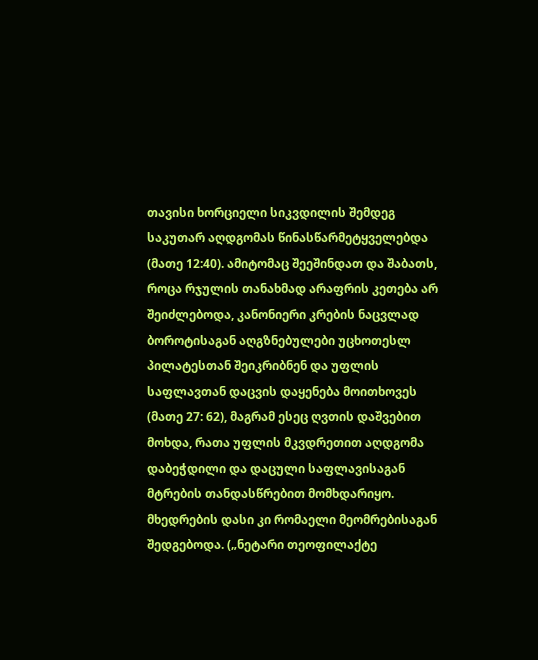თავისი ხორციელი სიკვდილის შემდეგ საკუთარ აღდგომას წინასწარმეტყველებდა (მათე 12:40). ამიტომაც შეეშინდათ და შაბათს, როცა რჯულის თანახმად არაფრის კეთება არ შეიძლებოდა, კანონიერი კრების ნაცვლად ბოროტისაგან აღგზნებულები უცხოთესლ პილატესთან შეიკრიბნენ და უფლის საფლავთან დაცვის დაყენება მოითხოვეს (მათე 27: 62), მაგრამ ესეც ღვთის დაშვებით მოხდა, რათა უფლის მკვდრეთით აღდგომა დაბეჭდილი და დაცული საფლავისაგან მტრების თანდასწრებით მომხდარიყო. მხედრების დასი კი რომაელი მეომრებისაგან შედგებოდა. („ნეტარი თეოფილაქტე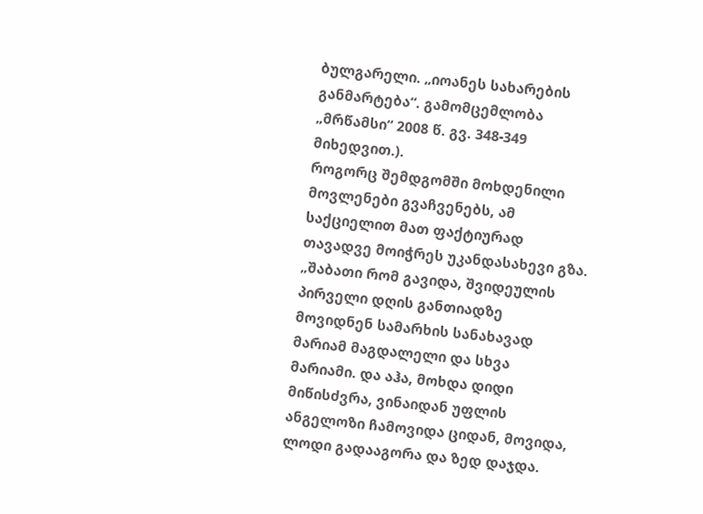ბულგარელი. „იოანეს სახარების განმარტება“. გამომცემლობა „მრწამსი“ 2008 წ. გვ. 348-349 მიხედვით.).
როგორც შემდგომში მოხდენილი მოვლენები გვაჩვენებს, ამ საქციელით მათ ფაქტიურად თავადვე მოიჭრეს უკანდასახევი გზა.
„შაბათი რომ გავიდა, შვიდეულის პირველი დღის განთიადზე მოვიდნენ სამარხის სანახავად მარიამ მაგდალელი და სხვა მარიამი. და აჰა, მოხდა დიდი მიწისძვრა, ვინაიდან უფლის ანგელოზი ჩამოვიდა ციდან, მოვიდა, ლოდი გადააგორა და ზედ დაჯდა.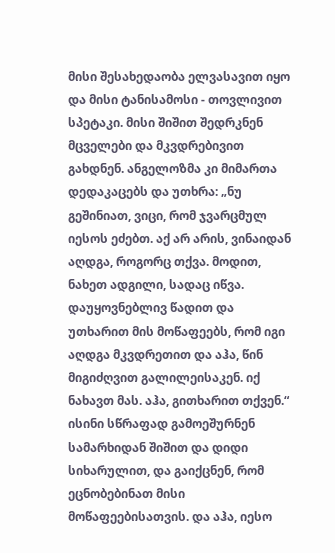მისი შესახედაობა ელვასავით იყო და მისი ტანისამოსი - თოვლივით სპეტაკი. მისი შიშით შედრკნენ მცველები და მკვდრებივით გახდნენ. ანგელოზმა კი მიმართა დედაკაცებს და უთხრა: „ნუ გეშინიათ, ვიცი, რომ ჯვარცმულ იესოს ეძებთ. აქ არ არის, ვინაიდან აღდგა, როგორც თქვა. მოდით, ნახეთ ადგილი, სადაც იწვა. დაუყოვნებლივ წადით და უთხარით მის მოწაფეებს, რომ იგი აღდგა მკვდრეთით და აჰა, წინ მიგიძღვით გალილეისაკენ. იქ ნახავთ მას. აჰა, გითხარით თქვენ.“ ისინი სწრაფად გამოეშურნენ სამარხიდან შიშით და დიდი სიხარულით, და გაიქცნენ, რომ ეცნობებინათ მისი მოწაფეებისათვის. და აჰა, იესო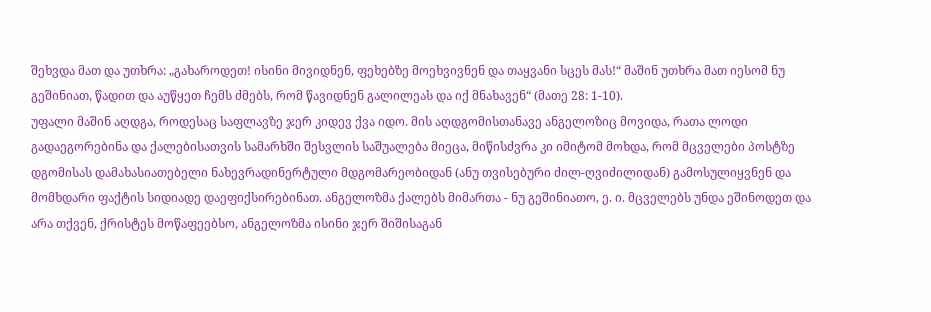შეხვდა მათ და უთხრა: „გახაროდეთ! ისინი მივიდნენ, ფეხებზე მოეხვივნენ და თაყვანი სცეს მას!“ მაშინ უთხრა მათ იესომ ნუ გეშინიათ, წადით და აუწყეთ ჩემს ძმებს, რომ წავიდნენ გალილეას და იქ მნახავენ“ (მათე 28: 1-10).
უფალი მაშინ აღდგა, როდესაც საფლავზე ჯერ კიდევ ქვა იდო. მის აღდგომისთანავე ანგელოზიც მოვიდა, რათა ლოდი გადაეგორებინა და ქალებისათვის სამარხში შესვლის საშუალება მიეცა, მიწისძვრა კი იმიტომ მოხდა, რომ მცველები პოსტზე დგომისას დამახასიათებელი ნახევრადინერტული მდგომარეობიდან (ანუ თვისებური ძილ-ღვიძილიდან) გამოსულიყვნენ და მომხდარი ფაქტის სიდიადე დაეფიქსირებინათ. ანგელოზმა ქალებს მიმართა - ნუ გეშინიათო, ე. ი. მცველებს უნდა ეშინოდეთ და არა თქვენ, ქრისტეს მოწაფეებსო, ანგელოზმა ისინი ჯერ შიშისაგან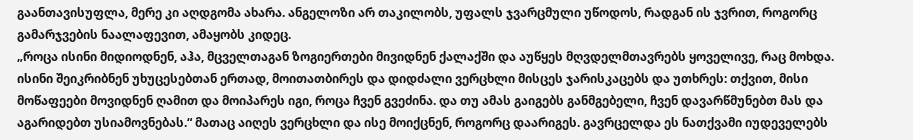გაანთავისუფლა, მერე კი აღდგომა ახარა. ანგელოზი არ თაკილობს, უფალს ჯვარცმული უწოდოს, რადგან ის ჯვრით, როგორც გამარჯვების ნაალაფევით, ამაყობს კიდეც.
„როცა ისინი მიდიოდნენ, აჰა, მცველთაგან ზოგიერთები მივიდნენ ქალაქში და აუწყეს მღვდელმთავრებს ყოველივე, რაც მოხდა. ისინი შეიკრიბნენ უხუცესებთან ერთად, მოითათბირეს და დიდძალი ვერცხლი მისცეს ჯარისკაცებს და უთხრეს: თქვით, მისი მოწაფეები მოვიდნენ ღამით და მოიპარეს იგი, როცა ჩვენ გვეძინა. და თუ ამას გაიგებს განმგებელი, ჩვენ დავარწმუნებთ მას და აგარიდებთ უსიამოვნებას.“ მათაც აიღეს ვერცხლი და ისე მოიქცნენ, როგორც დაარიგეს. გავრცელდა ეს ნათქვამი იუდეველებს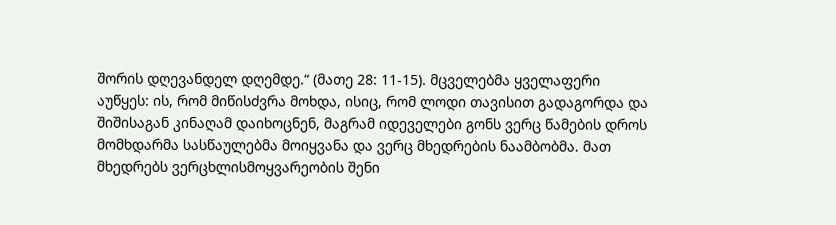შორის დღევანდელ დღემდე.“ (მათე 28: 11-15). მცველებმა ყველაფერი აუწყეს: ის, რომ მიწისძვრა მოხდა, ისიც, რომ ლოდი თავისით გადაგორდა და შიშისაგან კინაღამ დაიხოცნენ, მაგრამ იდეველები გონს ვერც წამების დროს მომხდარმა სასწაულებმა მოიყვანა და ვერც მხედრების ნაამბობმა. მათ მხედრებს ვერცხლისმოყვარეობის შენი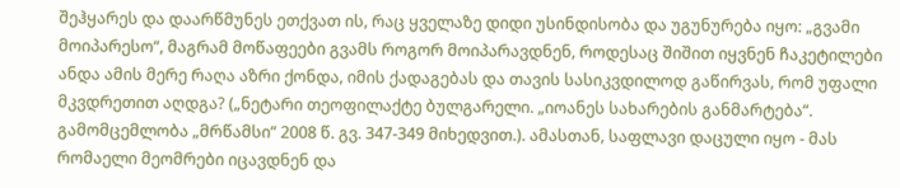შეჰყარეს და დაარწმუნეს ეთქვათ ის, რაც ყველაზე დიდი უსინდისობა და უგუნურება იყო: „გვამი მოიპარესო“, მაგრამ მოწაფეები გვამს როგორ მოიპარავდნენ, როდესაც შიშით იყვნენ ჩაკეტილები ანდა ამის მერე რაღა აზრი ქონდა, იმის ქადაგებას და თავის სასიკვდილოდ გაწირვას, რომ უფალი მკვდრეთით აღდგა? („ნეტარი თეოფილაქტე ბულგარელი. „იოანეს სახარების განმარტება“. გამომცემლობა „მრწამსი“ 2008 წ. გვ. 347-349 მიხედვით.). ამასთან, საფლავი დაცული იყო - მას რომაელი მეომრები იცავდნენ და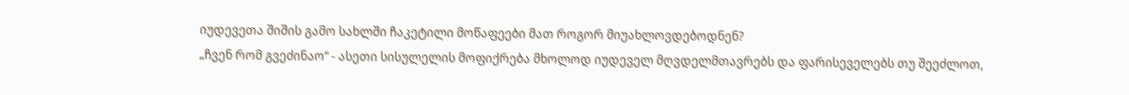იუდევეთა შიშის გამო სახლში ჩაკეტილი მოწაფეები მათ როგორ მიუახლოვდებოდნენ?
„ჩვენ რომ გვეძინაო“ - ასეთი სისულელის მოფიქრება მხოლოდ იუდეველ მღვდელმთავრებს და ფარისეველებს თუ შეეძლოთ,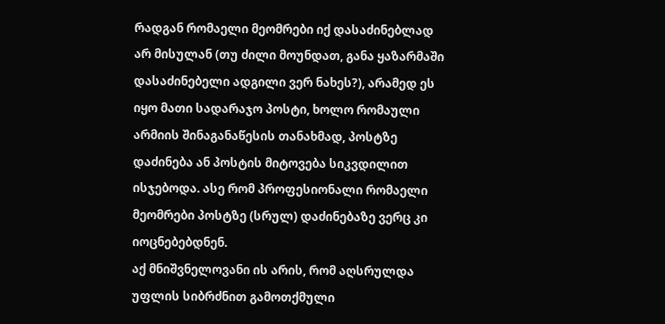რადგან რომაელი მეომრები იქ დასაძინებლად არ მისულან (თუ ძილი მოუნდათ, განა ყაზარმაში დასაძინებელი ადგილი ვერ ნახეს?), არამედ ეს იყო მათი სადარაჯო პოსტი, ხოლო რომაული არმიის შინაგანაწესის თანახმად, პოსტზე დაძინება ან პოსტის მიტოვება სიკვდილით ისჯებოდა. ასე რომ პროფესიონალი რომაელი მეომრები პოსტზე (სრულ) დაძინებაზე ვერც კი იოცნებებდნენ.
აქ მნიშვნელოვანი ის არის, რომ აღსრულდა უფლის სიბრძნით გამოთქმული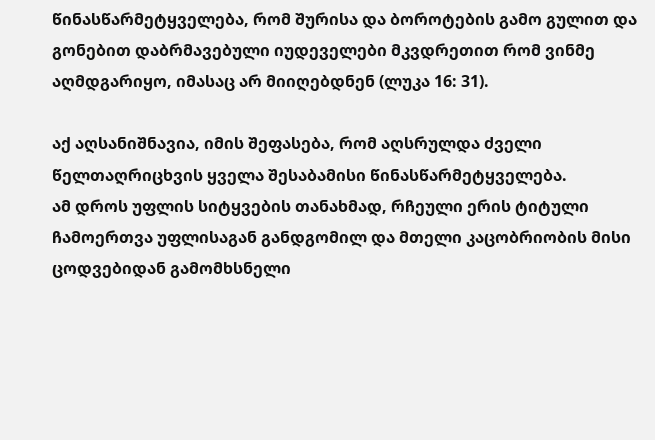წინასწარმეტყველება, რომ შურისა და ბოროტების გამო გულით და გონებით დაბრმავებული იუდეველები მკვდრეთით რომ ვინმე აღმდგარიყო, იმასაც არ მიიღებდნენ (ლუკა 16: 31).

აქ აღსანიშნავია, იმის შეფასება, რომ აღსრულდა ძველი წელთაღრიცხვის ყველა შესაბამისი წინასწარმეტყველება.
ამ დროს უფლის სიტყვების თანახმად, რჩეული ერის ტიტული ჩამოერთვა უფლისაგან განდგომილ და მთელი კაცობრიობის მისი ცოდვებიდან გამომხსნელი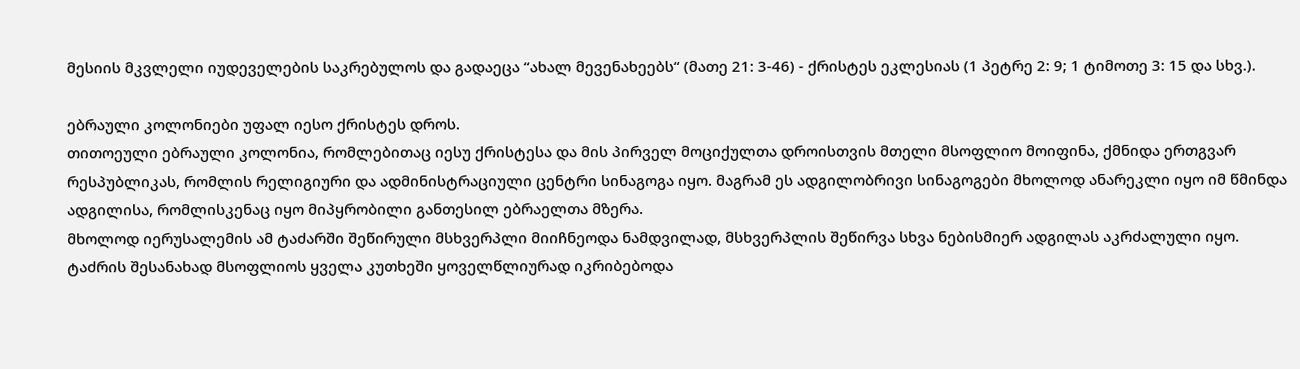მესიის მკვლელი იუდეველების საკრებულოს და გადაეცა “ახალ მევენახეებს“ (მათე 21: 3-46) - ქრისტეს ეკლესიას (1 პეტრე 2: 9; 1 ტიმოთე 3: 15 და სხვ.).

ებრაული კოლონიები უფალ იესო ქრისტეს დროს.
თითოეული ებრაული კოლონია, რომლებითაც იესუ ქრისტესა და მის პირველ მოციქულთა დროისთვის მთელი მსოფლიო მოიფინა, ქმნიდა ერთგვარ რესპუბლიკას, რომლის რელიგიური და ადმინისტრაციული ცენტრი სინაგოგა იყო. მაგრამ ეს ადგილობრივი სინაგოგები მხოლოდ ანარეკლი იყო იმ წმინდა ადგილისა, რომლისკენაც იყო მიპყრობილი განთესილ ებრაელთა მზერა.
მხოლოდ იერუსალემის ამ ტაძარში შეწირული მსხვერპლი მიიჩნეოდა ნამდვილად, მსხვერპლის შეწირვა სხვა ნებისმიერ ადგილას აკრძალული იყო.
ტაძრის შესანახად მსოფლიოს ყველა კუთხეში ყოველწლიურად იკრიბებოდა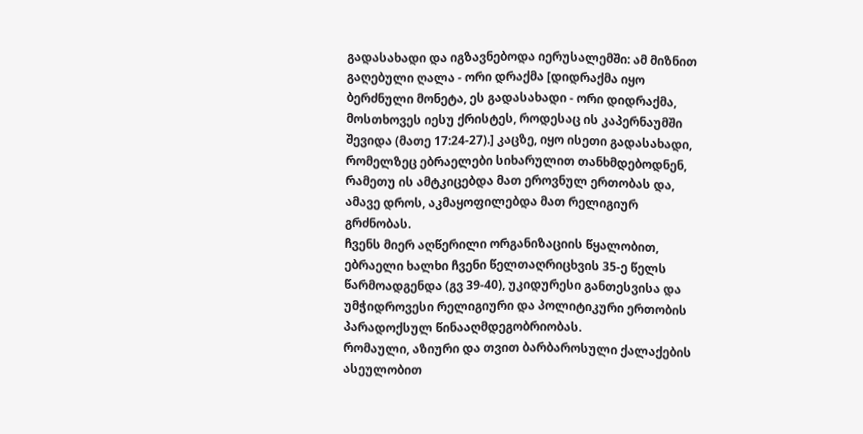გადასახადი და იგზავნებოდა იერუსალემში: ამ მიზნით გაღებული ღალა - ორი დრაქმა [დიდრაქმა იყო ბერძნული მონეტა, ეს გადასახადი - ორი დიდრაქმა, მოსთხოვეს იესუ ქრისტეს, როდესაც ის კაპერნაუმში შევიდა (მათე 17:24-27).] კაცზე, იყო ისეთი გადასახადი, რომელზეც ებრაელები სიხარულით თანხმდებოდნენ, რამეთუ ის ამტკიცებდა მათ ეროვნულ ერთობას და, ამავე დროს, აკმაყოფილებდა მათ რელიგიურ გრძნობას.
ჩვენს მიერ აღწერილი ორგანიზაციის წყალობით, ებრაელი ხალხი ჩვენი წელთაღრიცხვის 35-ე წელს წარმოადგენდა (გვ 39-40), უკიდურესი განთესვისა და უმჭიდროვესი რელიგიური და პოლიტიკური ერთობის პარადოქსულ წინააღმდეგობრიობას.
რომაული, აზიური და თვით ბარბაროსული ქალაქების ასეულობით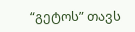“გეტოს” თავს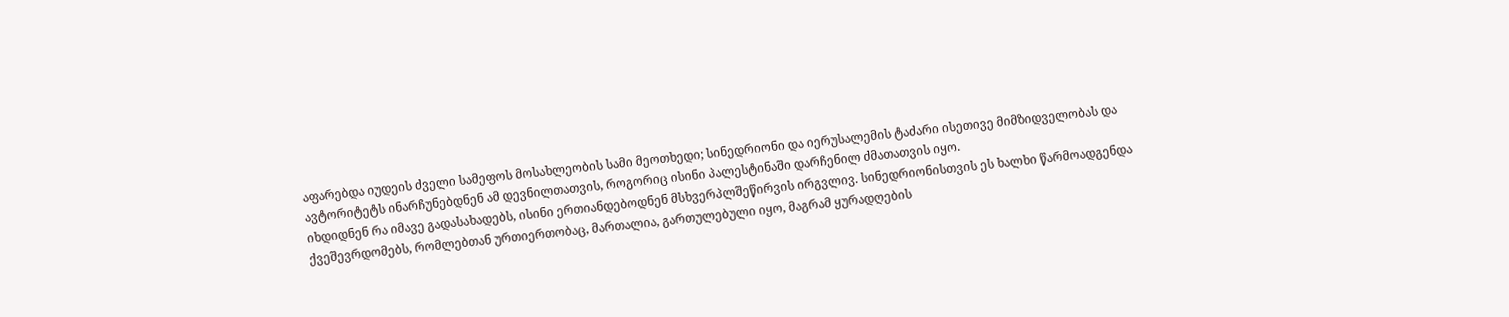აფარებდა იუდეის ძველი სამეფოს მოსახლეობის სამი მეოთხედი; სინედრიონი და იერუსალემის ტაძარი ისეთივე მიმზიდველობას და ავტორიტეტს ინარჩუნებდნენ ამ დევნილთათვის, როგორიც ისინი პალესტინაში დარჩენილ ძმათათვის იყო.
იხდიდნენ რა იმავე გადასახადებს, ისინი ერთიანდებოდნენ მსხვერპლშეწირვის ირგვლივ. სინედრიონისთვის ეს ხალხი წარმოადგენდა ქვეშევრდომებს, რომლებთან ურთიერთობაც, მართალია, გართულებული იყო, მაგრამ ყურადღების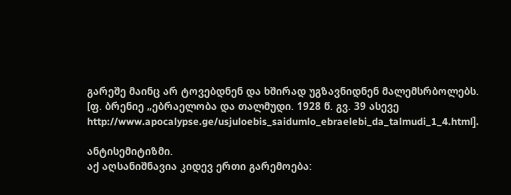გარეშე მაინც არ ტოვებდნენ და ხშირად უგზავნიდნენ მალემსრბოლებს.
[ფ. ბრენიე „ებრაელობა და თალმუდი. 1928 წ. გვ. 39 ასევე
http://www.apocalypse.ge/usjuloebis_saidumlo_ebraelebi_da_talmudi_1_4.html].

ანტისემიტიზმი.
აქ აღსანიშნავია კიდევ ერთი გარემოება: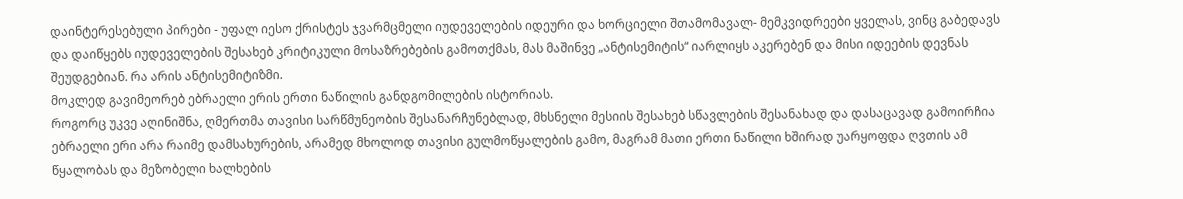დაინტერესებული პირები - უფალ იესო ქრისტეს ჯვარმცმელი იუდეველების იდეური და ხორციელი შთამომავალ- მემკვიდრეები ყველას, ვინც გაბედავს და დაიწყებს იუდეველების შესახებ კრიტიკული მოსაზრებების გამოთქმას, მას მაშინვე „ანტისემიტის“ იარლიყს აკერებენ და მისი იდეების დევნას შეუდგებიან. რა არის ანტისემიტიზმი.
მოკლედ გავიმეორებ ებრაელი ერის ერთი ნაწილის განდგომილების ისტორიას.
როგორც უკვე აღინიშნა, ღმერთმა თავისი სარწმუნეობის შესანარჩუნებლად, მხსნელი მესიის შესახებ სწავლების შესანახად და დასაცავად გამოირჩია ებრაელი ერი არა რაიმე დამსახურების, არამედ მხოლოდ თავისი გულმოწყალების გამო, მაგრამ მათი ერთი ნაწილი ხშირად უარყოფდა ღვთის ამ წყალობას და მეზობელი ხალხების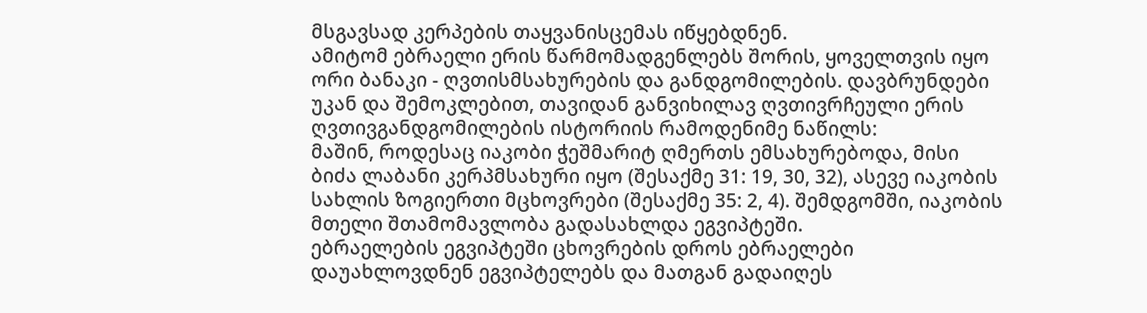მსგავსად კერპების თაყვანისცემას იწყებდნენ.
ამიტომ ებრაელი ერის წარმომადგენლებს შორის, ყოველთვის იყო ორი ბანაკი - ღვთისმსახურების და განდგომილების. დავბრუნდები უკან და შემოკლებით, თავიდან განვიხილავ ღვთივრჩეული ერის ღვთივგანდგომილების ისტორიის რამოდენიმე ნაწილს:
მაშინ, როდესაც იაკობი ჭეშმარიტ ღმერთს ემსახურებოდა, მისი ბიძა ლაბანი კერპმსახური იყო (შესაქმე 31: 19, 30, 32), ასევე იაკობის სახლის ზოგიერთი მცხოვრები (შესაქმე 35: 2, 4). შემდგომში, იაკობის მთელი შთამომავლობა გადასახლდა ეგვიპტეში.
ებრაელების ეგვიპტეში ცხოვრების დროს ებრაელები დაუახლოვდნენ ეგვიპტელებს და მათგან გადაიღეს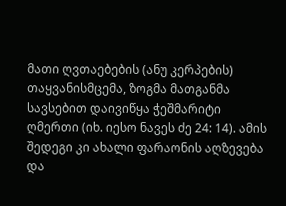მათი ღვთაებების (ანუ კერპების) თაყვანისმცემა, ზოგმა მათგანმა სავსებით დაივიწყა ჭეშმარიტი ღმერთი (იხ. იესო ნავეს ძე 24: 14). ამის შედეგი კი ახალი ფარაონის აღზევება და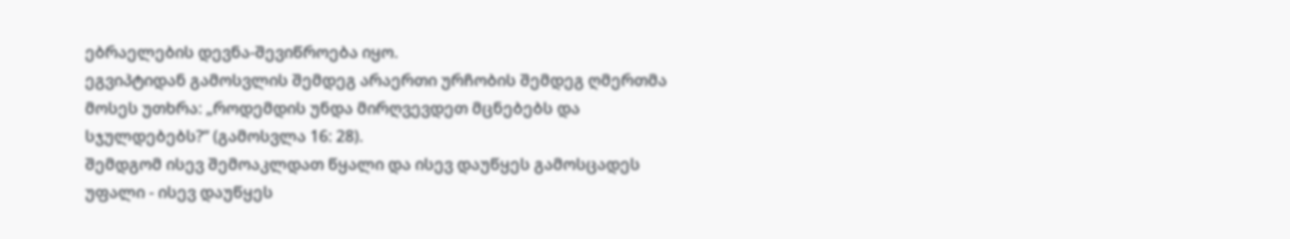ებრაელების დევნა-შევიწროება იყო.
ეგვიპტიდან გამოსვლის შემდეგ არაერთი ურჩობის შემდეგ ღმერთმა მოსეს უთხრა: „როდემდის უნდა მირღვევდეთ მცნებებს და სჯულდებებს?“ (გამოსვლა 16: 28).
შემდგომ ისევ შემოაკლდათ წყალი და ისევ დაუწყეს გამოსცადეს უფალი - ისევ დაუწყეს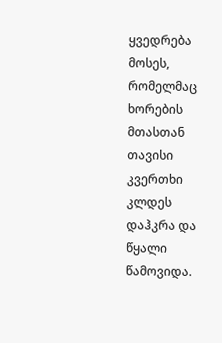ყვედრება მოსეს, რომელმაც ხორების მთასთან თავისი კვერთხი კლდეს დაჰკრა და წყალი წამოვიდა.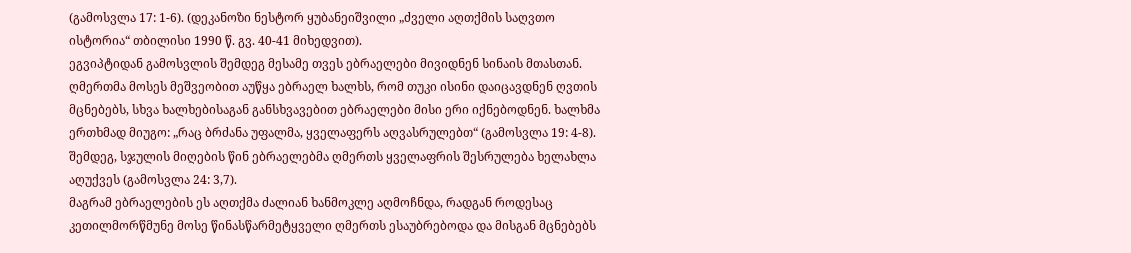(გამოსვლა 17: 1-6). (დეკანოზი ნესტორ ყუბანეიშვილი „ძველი აღთქმის საღვთო ისტორია“ თბილისი 1990 წ. გვ. 40-41 მიხედვით).
ეგვიპტიდან გამოსვლის შემდეგ მესამე თვეს ებრაელები მივიდნენ სინაის მთასთან. ღმერთმა მოსეს მეშვეობით აუწყა ებრაელ ხალხს, რომ თუკი ისინი დაიცავდნენ ღვთის მცნებებს, სხვა ხალხებისაგან განსხვავებით ებრაელები მისი ერი იქნებოდნენ. ხალხმა ერთხმად მიუგო: „რაც ბრძანა უფალმა, ყველაფერს აღვასრულებთ“ (გამოსვლა 19: 4-8). შემდეგ, სჯულის მიღების წინ ებრაელებმა ღმერთს ყველაფრის შესრულება ხელახლა აღუქვეს (გამოსვლა 24: 3,7).
მაგრამ ებრაელების ეს აღთქმა ძალიან ხანმოკლე აღმოჩნდა, რადგან როდესაც კეთილმორწმუნე მოსე წინასწარმეტყველი ღმერთს ესაუბრებოდა და მისგან მცნებებს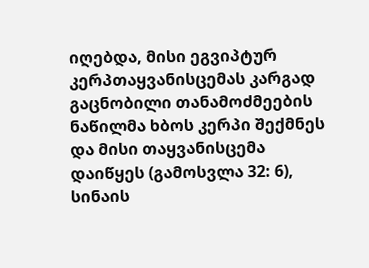იღებდა, მისი ეგვიპტურ კერპთაყვანისცემას კარგად გაცნობილი თანამოძმეების ნაწილმა ხბოს კერპი შექმნეს და მისი თაყვანისცემა დაიწყეს (გამოსვლა 32: 6),
სინაის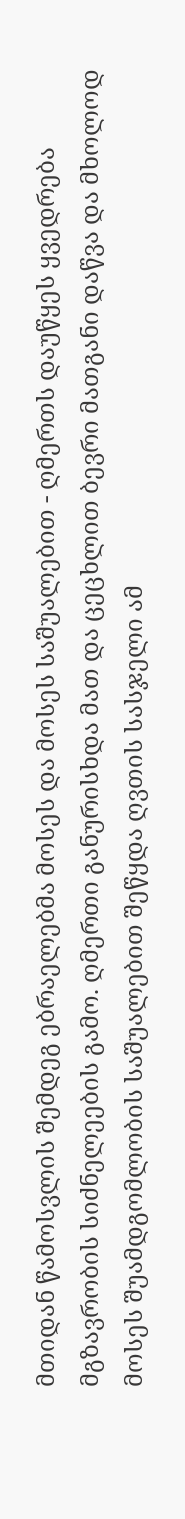მთიდან წამოსვლის შემდეგ ებრაელებმა მოსეს და მოსეს საშუალებით - ღმერთს დაუწყეს ყვედრება მგზავრობის სიძნელეების გამო. ღმერთი განურისხდა მათ და ცეცხლით ბევრი მათგანი დაწვა და მხოლოდ მოსეს შუამდგომლობის საშუალებით შეწყდა ღვთის სასჯელი ამ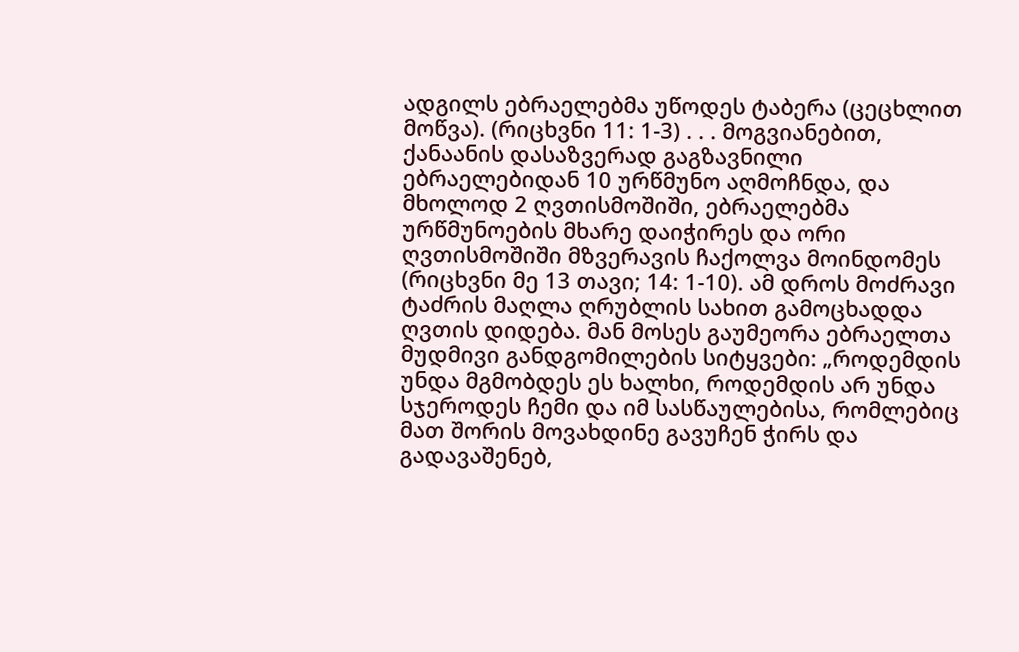ადგილს ებრაელებმა უწოდეს ტაბერა (ცეცხლით მოწვა). (რიცხვნი 11: 1-3) . . . მოგვიანებით, ქანაანის დასაზვერად გაგზავნილი ებრაელებიდან 10 ურწმუნო აღმოჩნდა, და მხოლოდ 2 ღვთისმოშიში, ებრაელებმა ურწმუნოების მხარე დაიჭირეს და ორი ღვთისმოშიში მზვერავის ჩაქოლვა მოინდომეს (რიცხვნი მე 13 თავი; 14: 1-10). ამ დროს მოძრავი ტაძრის მაღლა ღრუბლის სახით გამოცხადდა ღვთის დიდება. მან მოსეს გაუმეორა ებრაელთა მუდმივი განდგომილების სიტყვები: „როდემდის უნდა მგმობდეს ეს ხალხი, როდემდის არ უნდა სჯეროდეს ჩემი და იმ სასწაულებისა, რომლებიც მათ შორის მოვახდინე გავუჩენ ჭირს და გადავაშენებ,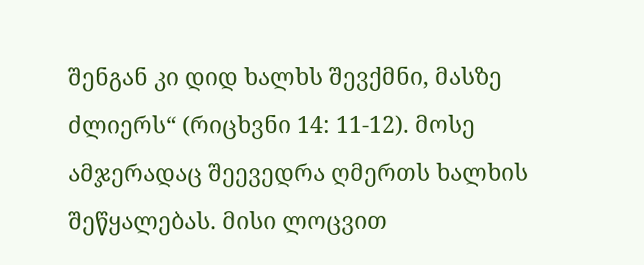შენგან კი დიდ ხალხს შევქმნი, მასზე ძლიერს“ (რიცხვნი 14: 11-12). მოსე ამჯერადაც შეევედრა ღმერთს ხალხის შეწყალებას. მისი ლოცვით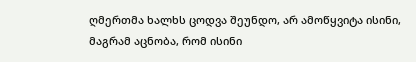ღმერთმა ხალხს ცოდვა შეუნდო, არ ამოწყვიტა ისინი, მაგრამ აცნობა, რომ ისინი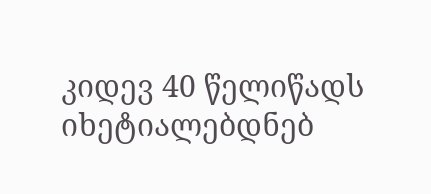კიდევ 40 წელიწადს იხეტიალებდნებ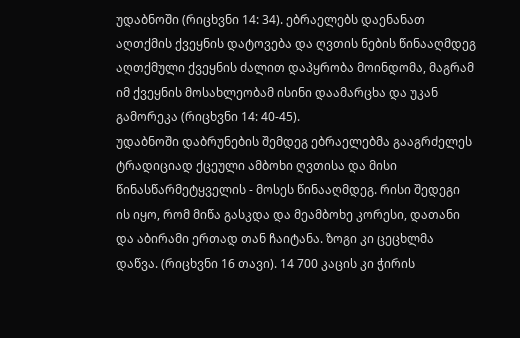უდაბნოში (რიცხვნი 14: 34). ებრაელებს დაენანათ აღთქმის ქვეყნის დატოვება და ღვთის ნების წინააღმდეგ აღთქმული ქვეყნის ძალით დაპყრობა მოინდომა, მაგრამ იმ ქვეყნის მოსახლეობამ ისინი დაამარცხა და უკან გამორეკა (რიცხვნი 14: 40-45).
უდაბნოში დაბრუნების შემდეგ ებრაელებმა გააგრძელეს ტრადიციად ქცეული ამბოხი ღვთისა და მისი წინასწარმეტყველის - მოსეს წინააღმდეგ. რისი შედეგი ის იყო, რომ მიწა გასკდა და მეამბოხე კორესი, დათანი და აბირამი ერთად თან ჩაიტანა. ზოგი კი ცეცხლმა დაწვა. (რიცხვნი 16 თავი). 14 700 კაცის კი ჭირის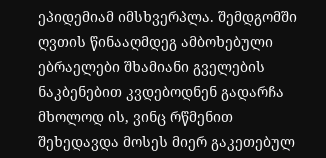ეპიდემიამ იმსხვერპლა. შემდგომში ღვთის წინააღმდეგ ამბოხებული ებრაელები შხამიანი გველების ნაკბენებით კვდებოდნენ გადარჩა მხოლოდ ის, ვინც რწმენით შეხედავდა მოსეს მიერ გაკეთებულ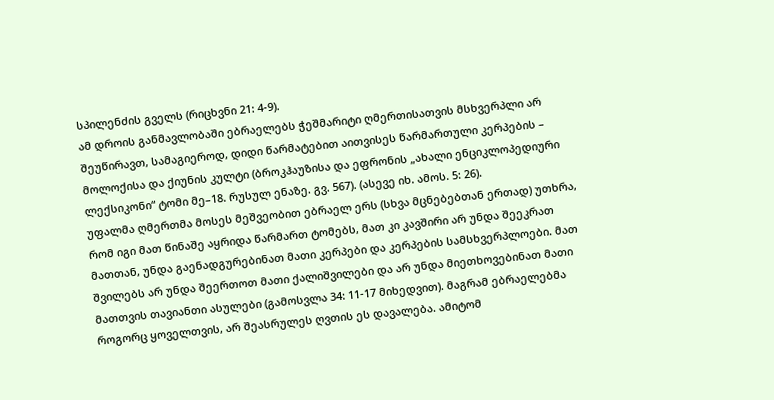სპილენძის გველს (რიცხვნი 21: 4-9).
ამ დროის განმავლობაში ებრაელებს ჭეშმარიტი ღმერთისათვის მსხვერპლი არ შეუწირავთ, სამაგიეროდ, დიდი წარმატებით აითვისეს წარმართული კერპების – მოლოქისა და ქიუნის კულტი (ბროკჰაუზისა და ეფრონის „ახალი ენციკლოპედიური ლექსიკონი“ ტომი მე–18. რუსულ ენაზე. გვ. 567). (ასევე იხ. ამოს. 5: 26).
უფალმა ღმერთმა მოსეს მეშვეობით ებრაელ ერს (სხვა მცნებებთან ერთად) უთხრა, რომ იგი მათ წინაშე აყრიდა წარმართ ტომებს, მათ კი კავშირი არ უნდა შეეკრათ მათთან, უნდა გაენადგურებინათ მათი კერპები და კერპების სამსხვერპლოები. მათ შვილებს არ უნდა შეერთოთ მათი ქალიშვილები და არ უნდა მიეთხოვებინათ მათი მათთვის თავიანთი ასულები (გამოსვლა 34: 11-17 მიხედვით). მაგრამ ებრაელებმა როგორც ყოველთვის, არ შეასრულეს ღვთის ეს დავალება. ამიტომ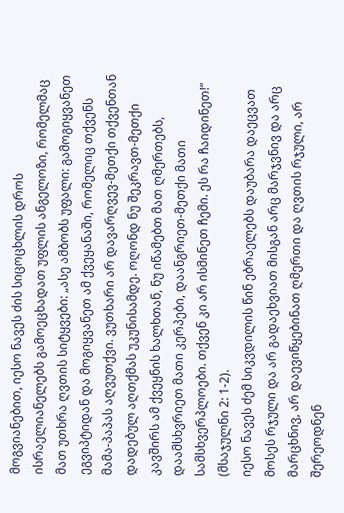მოგვიანებით, იესო ნავეს ძის სიცოცხლის დროს ისრაელიანელებს გამოეცხადათ უფლის ანგელოზი, რომელმაც მათ უთხრა ღვთის სიტყვები: „ასე ამბობს უფალი: გამოგიყვანეთ ეგვიპტიდან და მოგიყვანეთ ამ ქვეყანაში, რომელიც თქვენს მამა-პაპას აღვუთქვი. ვუთხარი არ დავარღვევ-მეთქი თქვენთან დადებულ აღთქმას უკუნისამდე. ოღონდ ნუ შეკრავთ-მეთქი კავშირს ამ ქვეყნის ხალხთან, ნუ იწამებთ მათ ღმერთებს, დაამსხვრიეთ მათი კერპები, დაანგრიეთ-მეთქი მათი სამსხვერპლოები. თქვენ კი არ ისმინეთ ჩემი. ეს რა ჩაიდინეთ!“ (მსაჯულნი 2: 1-2).
იესო ნავეს ძემ სიკვდილის წინ ებრაელებს დაუბარა დაეცვათ მოსეს რჯული და არ გადაეხვიათ მისგან არც მარჯვნივ და არც მარცხნივ, არ დაევიწყებინათ ღმერთი და ღვთის რჯული, არ შერეოდნენ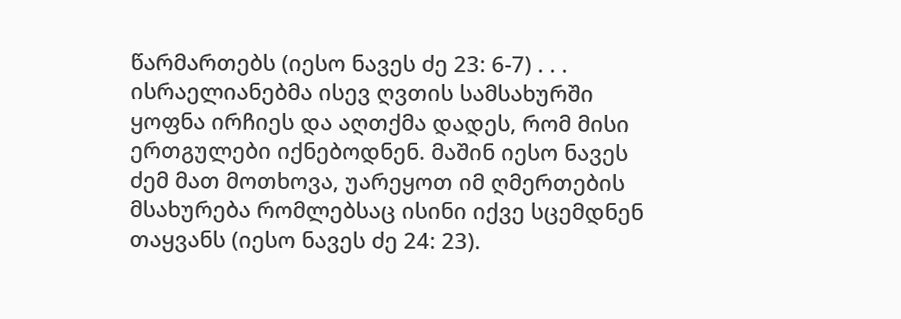წარმართებს (იესო ნავეს ძე 23: 6-7) . . . ისრაელიანებმა ისევ ღვთის სამსახურში ყოფნა ირჩიეს და აღთქმა დადეს, რომ მისი ერთგულები იქნებოდნენ. მაშინ იესო ნავეს ძემ მათ მოთხოვა, უარეყოთ იმ ღმერთების მსახურება რომლებსაც ისინი იქვე სცემდნენ თაყვანს (იესო ნავეს ძე 24: 23).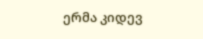ერმა კიდევ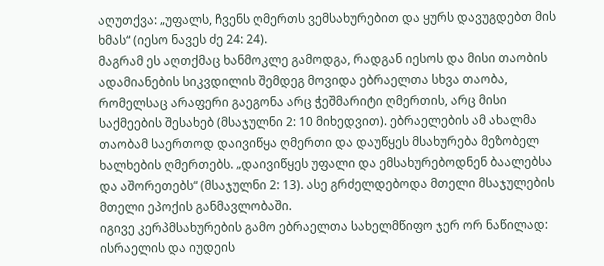აღუთქვა: „უფალს, ჩვენს ღმერთს ვემსახურებით და ყურს დავუგდებთ მის ხმას“ (იესო ნავეს ძე 24: 24).
მაგრამ ეს აღთქმაც ხანმოკლე გამოდგა, რადგან იესოს და მისი თაობის ადამიანების სიკვდილის შემდეგ მოვიდა ებრაელთა სხვა თაობა, რომელსაც არაფერი გაეგონა არც ჭეშმარიტი ღმერთის, არც მისი საქმეების შესახებ (მსაჯულნი 2: 10 მიხედვით). ებრაელების ამ ახალმა თაობამ საერთოდ დაივიწყა ღმერთი და დაუწყეს მსახურება მეზობელ ხალხების ღმერთებს. „დაივიწყეს უფალი და ემსახურებოდნენ ბაალებსა და აშორეთებს“ (მსაჯულნი 2: 13). ასე გრძელდებოდა მთელი მსაჯულების მთელი ეპოქის განმავლობაში.
იგივე კერპმსახურების გამო ებრაელთა სახელმწიფო ჯერ ორ ნაწილად: ისრაელის და იუდეის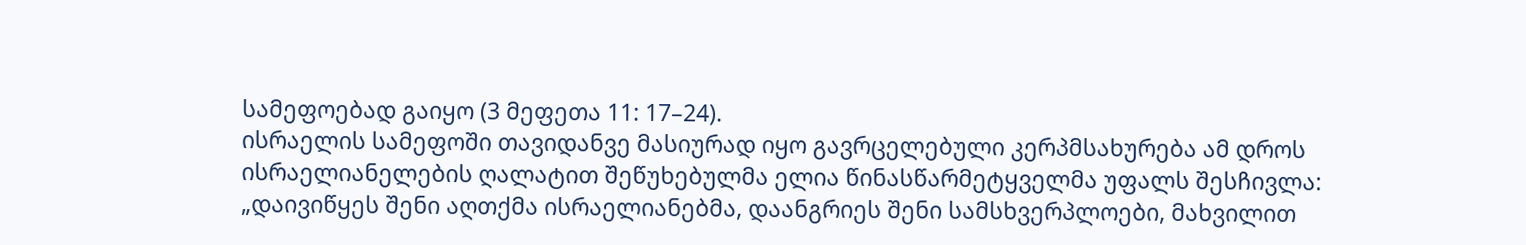სამეფოებად გაიყო (3 მეფეთა 11: 17–24).
ისრაელის სამეფოში თავიდანვე მასიურად იყო გავრცელებული კერპმსახურება ამ დროს ისრაელიანელების ღალატით შეწუხებულმა ელია წინასწარმეტყველმა უფალს შესჩივლა: „დაივიწყეს შენი აღთქმა ისრაელიანებმა, დაანგრიეს შენი სამსხვერპლოები, მახვილით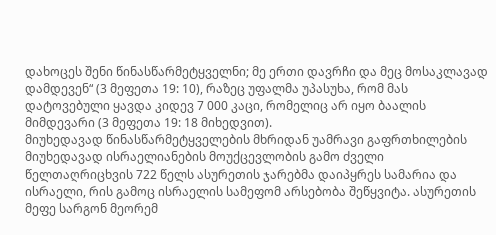დახოცეს შენი წინასწარმეტყველნი; მე ერთი დავრჩი და მეც მოსაკლავად დამდევენ“ (3 მეფეთა 19: 10), რაზეც უფალმა უპასუხა, რომ მას დატოვებული ყავდა კიდევ 7 000 კაცი, რომელიც არ იყო ბაალის მიმდევარი (3 მეფეთა 19: 18 მიხედვით).
მიუხედავად წინასწარმეტყველების მხრიდან უამრავი გაფრთხილების მიუხედავად ისრაელიანების მოუქცევლობის გამო ძველი წელთაღრიცხვის 722 წელს ასურეთის ჯარებმა დაიპყრეს სამარია და ისრაელი, რის გამოც ისრაელის სამეფომ არსებობა შეწყვიტა. ასურეთის მეფე სარგონ მეორემ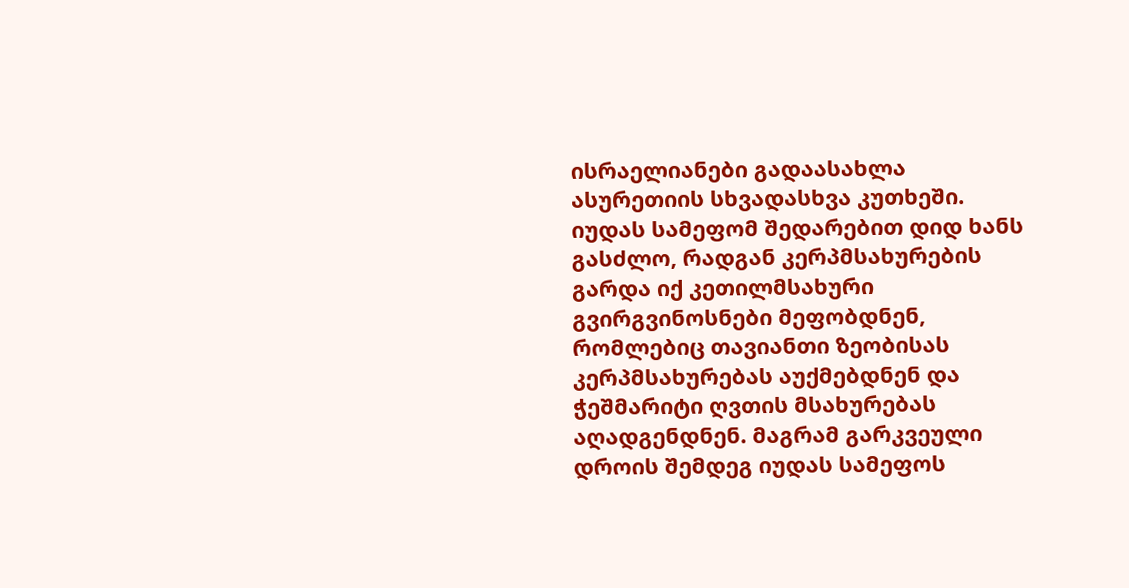ისრაელიანები გადაასახლა ასურეთიის სხვადასხვა კუთხეში.
იუდას სამეფომ შედარებით დიდ ხანს გასძლო, რადგან კერპმსახურების გარდა იქ კეთილმსახური გვირგვინოსნები მეფობდნენ, რომლებიც თავიანთი ზეობისას კერპმსახურებას აუქმებდნენ და ჭეშმარიტი ღვთის მსახურებას აღადგენდნენ. მაგრამ გარკვეული დროის შემდეგ იუდას სამეფოს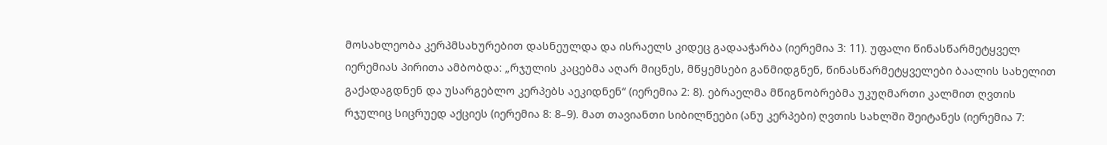მოსახლეობა კერპმსახურებით დასნეულდა და ისრაელს კიდეც გადააჭარბა (იერემია 3: 11). უფალი წინასწარმეტყველ იერემიას პირითა ამბობდა: „რჯულის კაცებმა აღარ მიცნეს, მწყემსები განმიდგნენ, წინასწარმეტყველები ბაალის სახელით გაქადაგდნენ და უსარგებლო კერპებს აეკიდნენ“ (იერემია 2: 8). ებრაელმა მწიგნობრებმა უკუღმართი კალმით ღვთის რჯულიც სიცრუედ აქციეს (იერემია 8: 8–9). მათ თავიანთი სიბილწეები (ანუ კერპები) ღვთის სახლში შეიტანეს (იერემია 7: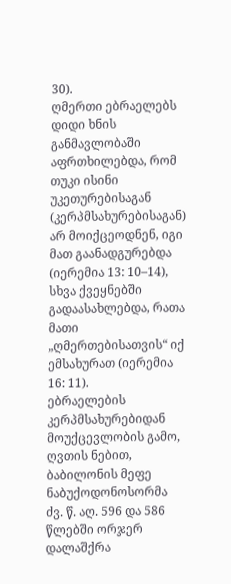30).
ღმერთი ებრაელებს დიდი ხნის განმავლობაში აფრთხილებდა, რომ თუკი ისინი უკეთურებისაგან (კერპმსახურებისაგან) არ მოიქცეოდნენ, იგი მათ გაანადგურებდა (იერემია 13: 10–14), სხვა ქვეყნებში გადაასახლებდა, რათა მათი „ღმერთებისათვის“ იქ ემსახურათ (იერემია 16: 11).
ებრაელების კერპმსახურებიდან მოუქცევლობის გამო, ღვთის ნებით, ბაბილონის მეფე ნაბუქოდონოსორმა ძვ. წ. აღ. 596 და 586 წლებში ორჯერ დალაშქრა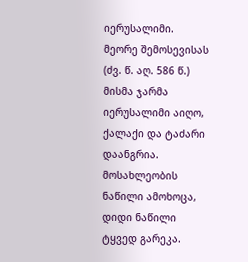იერუსალიმი. მეორე შემოსევისას (ძვ. წ. აღ. 586 წ.) მისმა ჯარმა იერუსალიმი აიღო, ქალაქი და ტაძარი დაანგრია. მოსახლეობის ნაწილი ამოხოცა, დიდი ნაწილი ტყვედ გარეკა.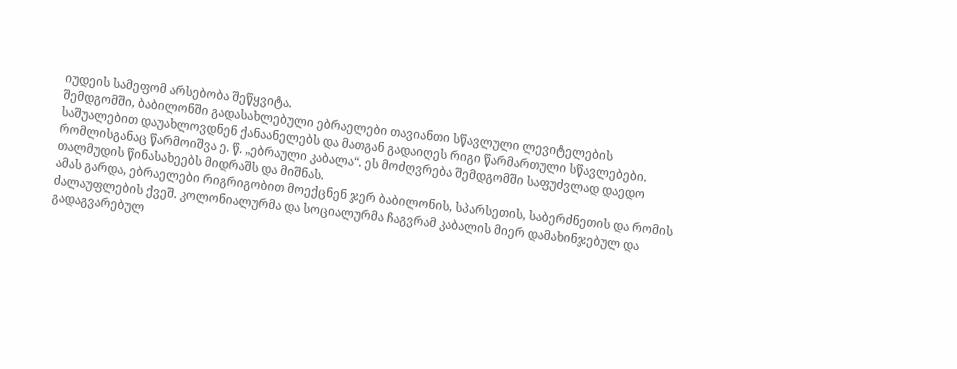იუდეის სამეფომ არსებობა შეწყვიტა.
შემდგომში, ბაბილონში გადასახლებული ებრაელები თავიანთი სწავლული ლევიტელების საშუალებით დაუახლოვდნენ ქანაანელებს და მათგან გადაიღეს რიგი წარმართული სწავლებები. რომლისგანაც წარმოიშვა ე. წ. „ებრაული კაბალა“. ეს მოძღვრება შემდგომში საფუძვლად დაედო თალმუდის წინასახეებს მიდრაშს და მიშნას.
ამას გარდა, ებრაელები რიგრიგობით მოექცნენ ჯერ ბაბილონის, სპარსეთის, საბერძნეთის და რომის ძალაუფლების ქვეშ. კოლონიალურმა და სოციალურმა ჩაგვრამ კაბალის მიერ დამახინჯებულ და გადაგვარებულ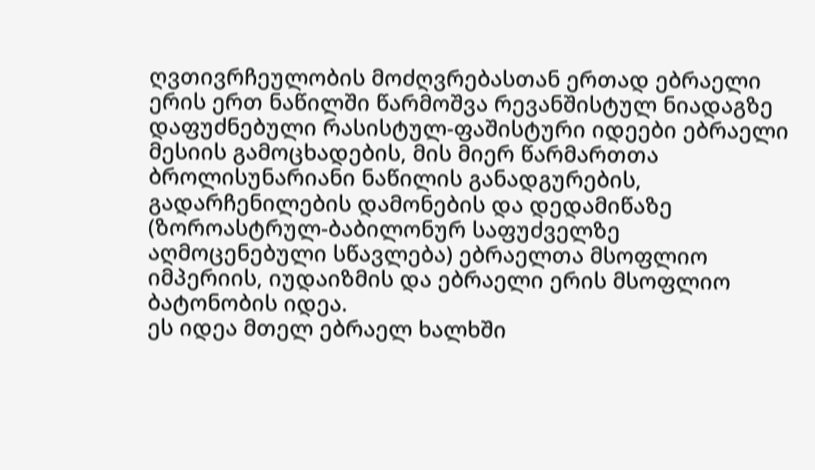ღვთივრჩეულობის მოძღვრებასთან ერთად ებრაელი ერის ერთ ნაწილში წარმოშვა რევანშისტულ ნიადაგზე დაფუძნებული რასისტულ-ფაშისტური იდეები ებრაელი მესიის გამოცხადების, მის მიერ წარმართთა ბროლისუნარიანი ნაწილის განადგურების, გადარჩენილების დამონების და დედამიწაზე (ზოროასტრულ-ბაბილონურ საფუძველზე აღმოცენებული სწავლება) ებრაელთა მსოფლიო იმპერიის, იუდაიზმის და ებრაელი ერის მსოფლიო ბატონობის იდეა.
ეს იდეა მთელ ებრაელ ხალხში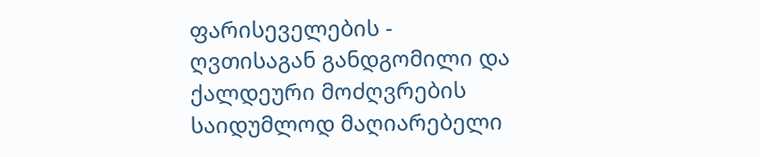ფარისეველების - ღვთისაგან განდგომილი და ქალდეური მოძღვრების საიდუმლოდ მაღიარებელი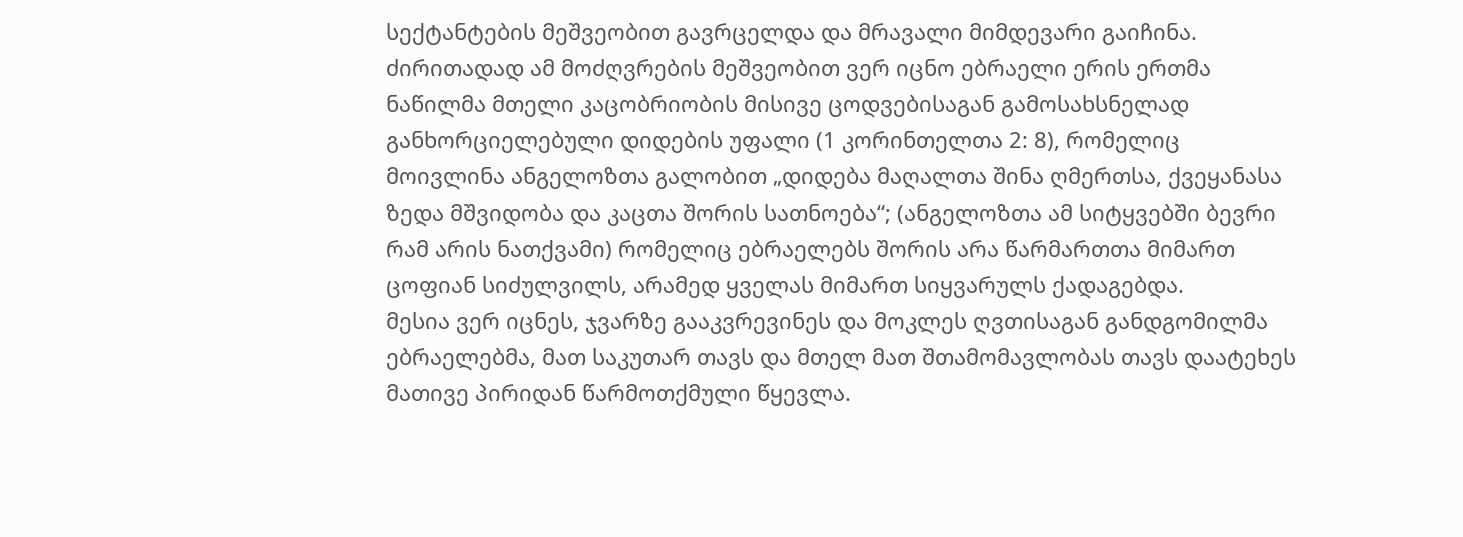სექტანტების მეშვეობით გავრცელდა და მრავალი მიმდევარი გაიჩინა.
ძირითადად ამ მოძღვრების მეშვეობით ვერ იცნო ებრაელი ერის ერთმა ნაწილმა მთელი კაცობრიობის მისივე ცოდვებისაგან გამოსახსნელად განხორციელებული დიდების უფალი (1 კორინთელთა 2: 8), რომელიც მოივლინა ანგელოზთა გალობით „დიდება მაღალთა შინა ღმერთსა, ქვეყანასა ზედა მშვიდობა და კაცთა შორის სათნოება“; (ანგელოზთა ამ სიტყვებში ბევრი რამ არის ნათქვამი) რომელიც ებრაელებს შორის არა წარმართთა მიმართ ცოფიან სიძულვილს, არამედ ყველას მიმართ სიყვარულს ქადაგებდა.
მესია ვერ იცნეს, ჯვარზე გააკვრევინეს და მოკლეს ღვთისაგან განდგომილმა ებრაელებმა, მათ საკუთარ თავს და მთელ მათ შთამომავლობას თავს დაატეხეს მათივე პირიდან წარმოთქმული წყევლა.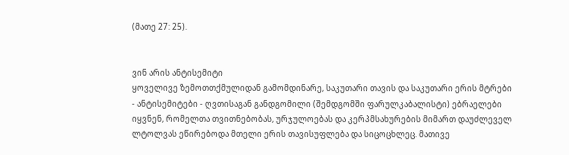(მათე 27: 25).


ვინ არის ანტისემიტი
ყოველივე ზემოთთქმულიდან გამომდინარე, საკუთარი თავის და საკუთარი ერის მტრები - ანტისემიტები - ღვთისაგან განდგომილი (შემდგომში ფარულკაბალისტი) ებრაელები იყვნენ, რომელთა თვითნებობას, ურჯულოებას და კერპმსახურების მიმართ დაუძლეველ ლტოლვას ეწირებოდა მთელი ერის თავისუფლება და სიცოცხლეც. მათივე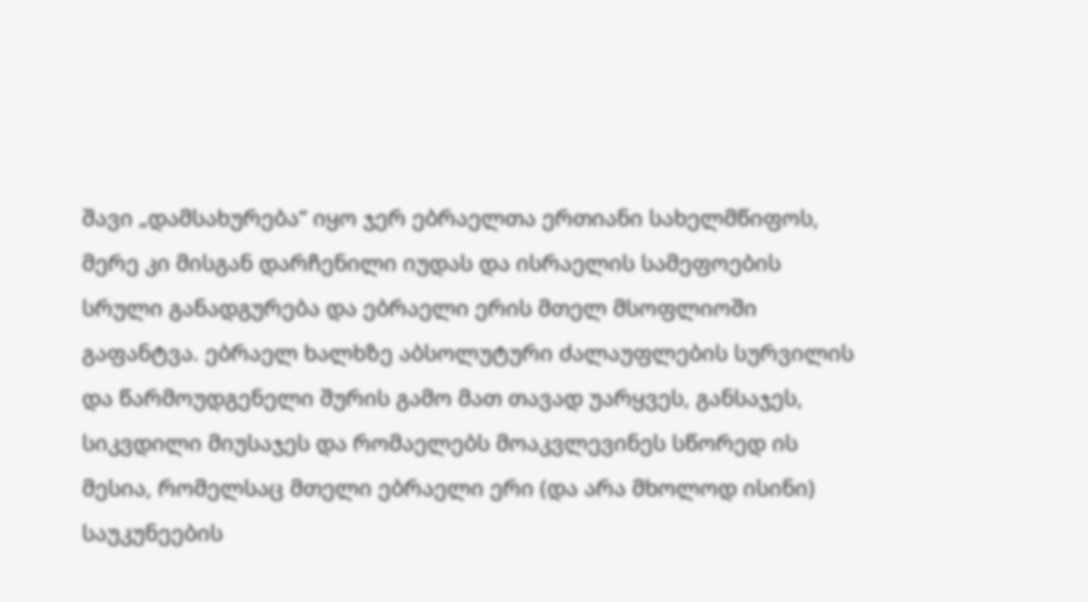შავი „დამსახურება“ იყო ჯერ ებრაელთა ერთიანი სახელმწიფოს, მერე კი მისგან დარჩენილი იუდას და ისრაელის სამეფოების სრული განადგურება და ებრაელი ერის მთელ მსოფლიოში გაფანტვა. ებრაელ ხალხზე აბსოლუტური ძალაუფლების სურვილის და წარმოუდგენელი შურის გამო მათ თავად უარყვეს, განსაჯეს, სიკვდილი მიუსაჯეს და რომაელებს მოაკვლევინეს სწორედ ის მესია, რომელსაც მთელი ებრაელი ერი (და არა მხოლოდ ისინი) საუკუნეების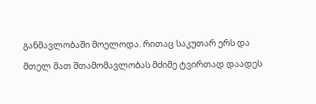განმავლობაში მოელოდა. რითაც საკუთარ ერს და მთელ მათ შთამომავლობას მძიმე ტვირთად დაადეს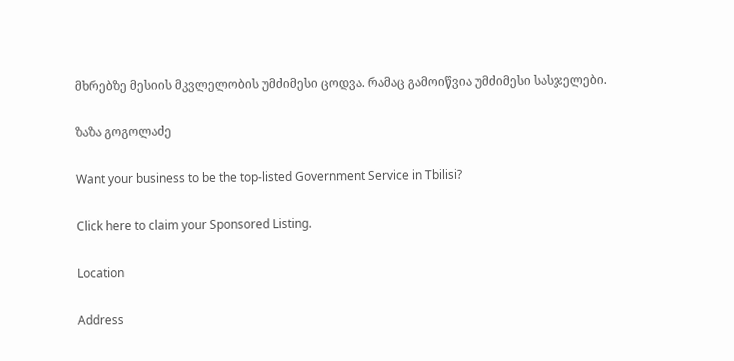მხრებზე მესიის მკვლელობის უმძიმესი ცოდვა. რამაც გამოიწვია უმძიმესი სასჯელები.

ზაზა გოგოლაძე

Want your business to be the top-listed Government Service in Tbilisi?

Click here to claim your Sponsored Listing.

Location

Address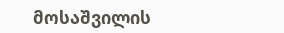მოსაშვილის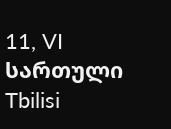11, VI სართული
Tbilisi